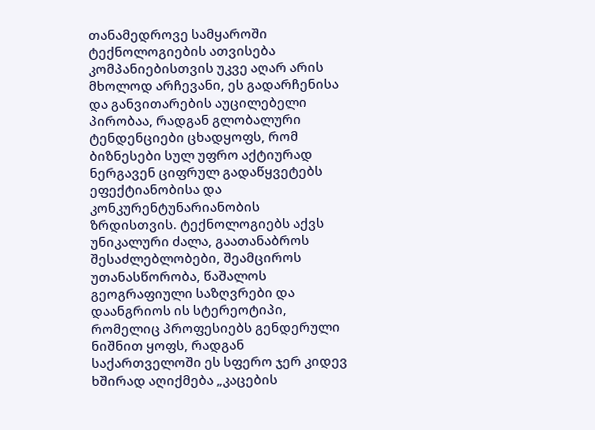თანამედროვე სამყაროში ტექნოლოგიების ათვისება კომპანიებისთვის უკვე აღარ არის მხოლოდ არჩევანი, ეს გადარჩენისა და განვითარების აუცილებელი პირობაა, რადგან გლობალური ტენდენციები ცხადყოფს, რომ ბიზნესები სულ უფრო აქტიურად ნერგავენ ციფრულ გადაწყვეტებს ეფექტიანობისა და კონკურენტუნარიანობის ზრდისთვის. ტექნოლოგიებს აქვს უნიკალური ძალა, გაათანაბროს შესაძლებლობები, შეამციროს უთანასწორობა, წაშალოს გეოგრაფიული საზღვრები და დაანგრიოს ის სტერეოტიპი, რომელიც პროფესიებს გენდერული ნიშნით ყოფს, რადგან საქართველოში ეს სფერო ჯერ კიდევ ხშირად აღიქმება „კაცების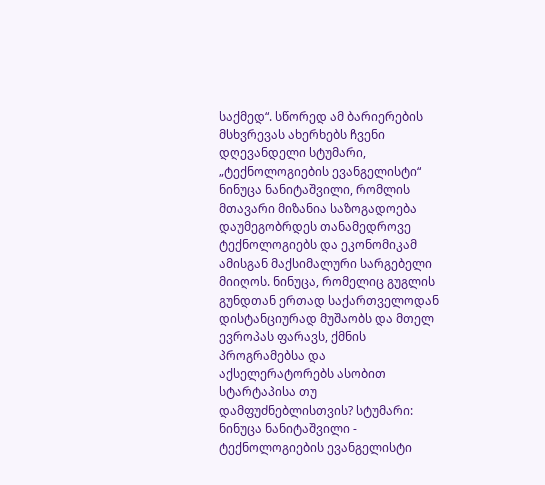საქმედ“. სწორედ ამ ბარიერების მსხვრევას ახერხებს ჩვენი დღევანდელი სტუმარი, „ტექნოლოგიების ევანგელისტი“ ნინუცა ნანიტაშვილი, რომლის მთავარი მიზანია საზოგადოება დაუმეგობრდეს თანამედროვე ტექნოლოგიებს და ეკონომიკამ ამისგან მაქსიმალური სარგებელი მიიღოს. ნინუცა, რომელიც გუგლის გუნდთან ერთად საქართველოდან დისტანციურად მუშაობს და მთელ ევროპას ფარავს, ქმნის პროგრამებსა და აქსელერატორებს ასობით სტარტაპისა თუ დამფუძნებლისთვის? სტუმარი: ნინუცა ნანიტაშვილი - ტექნოლოგიების ევანგელისტი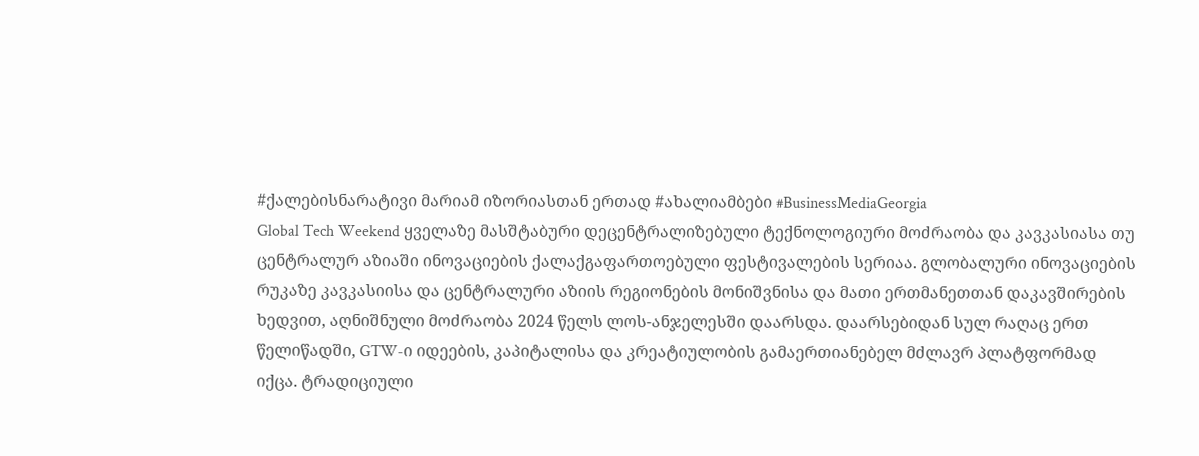#ქალებისნარატივი მარიამ იზორიასთან ერთად #ახალიამბები #BusinessMediaGeorgia
Global Tech Weekend ყველაზე მასშტაბური დეცენტრალიზებული ტექნოლოგიური მოძრაობა და კავკასიასა თუ ცენტრალურ აზიაში ინოვაციების ქალაქგაფართოებული ფესტივალების სერიაა. გლობალური ინოვაციების რუკაზე კავკასიისა და ცენტრალური აზიის რეგიონების მონიშვნისა და მათი ერთმანეთთან დაკავშირების ხედვით, აღნიშნული მოძრაობა 2024 წელს ლოს-ანჯელესში დაარსდა. დაარსებიდან სულ რაღაც ერთ წელიწადში, GTW-ი იდეების, კაპიტალისა და კრეატიულობის გამაერთიანებელ მძლავრ პლატფორმად იქცა. ტრადიციული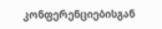კონფერენციებისგან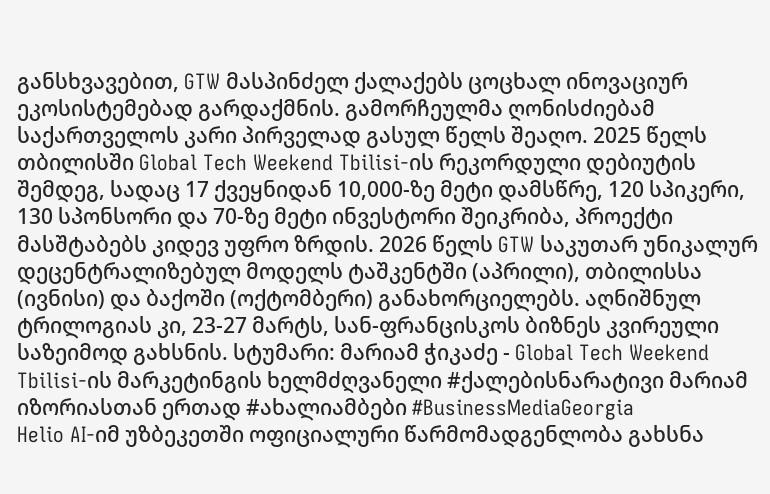განსხვავებით, GTW მასპინძელ ქალაქებს ცოცხალ ინოვაციურ ეკოსისტემებად გარდაქმნის. გამორჩეულმა ღონისძიებამ საქართველოს კარი პირველად გასულ წელს შეაღო. 2025 წელს თბილისში Global Tech Weekend Tbilisi-ის რეკორდული დებიუტის შემდეგ, სადაც 17 ქვეყნიდან 10,000-ზე მეტი დამსწრე, 120 სპიკერი, 130 სპონსორი და 70-ზე მეტი ინვესტორი შეიკრიბა, პროექტი მასშტაბებს კიდევ უფრო ზრდის. 2026 წელს GTW საკუთარ უნიკალურ დეცენტრალიზებულ მოდელს ტაშკენტში (აპრილი), თბილისსა (ივნისი) და ბაქოში (ოქტომბერი) განახორციელებს. აღნიშნულ ტრილოგიას კი, 23-27 მარტს, სან-ფრანცისკოს ბიზნეს კვირეული საზეიმოდ გახსნის. სტუმარი: მარიამ ჭიკაძე - Global Tech Weekend Tbilisi-ის მარკეტინგის ხელმძღვანელი #ქალებისნარატივი მარიამ იზორიასთან ერთად #ახალიამბები #BusinessMediaGeorgia
Helio AI-იმ უზბეკეთში ოფიციალური წარმომადგენლობა გახსნა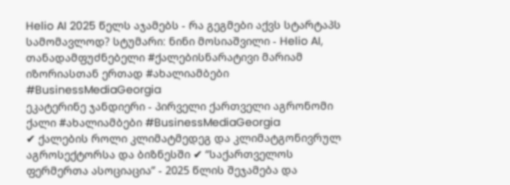Helio AI 2025 წელს აჯამებს - რა გეგმები აქვს სტარტაპს სამომავლოდ? სტუმარი: ნინი მოსიაშვილი - Helio AI, თანადამფუძნებელი #ქალებისნარატივი მარიამ იზორიასთან ერთად #ახალიამბები #BusinessMediaGeorgia
ეკატერინე ჯანდიერი - პირველი ქართველი აგრონომი ქალი #ახალიამბები #BusinessMediaGeorgia
✔ ქალების როლი კლიმატმედეგ და კლიმატგონივრულ აგროსექტორსა და ბიზნესში ✔ “საქართველოს ფერმერთა ასოციაცია” - 2025 წლის შეჯამება და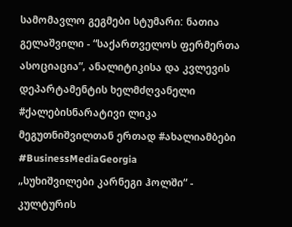სამომავლო გეგმები სტუმარი: ნათია გელაშვილი - “საქართველოს ფერმერთა ასოციაცია”, ანალიტიკისა და კვლევის დეპარტამენტის ხელმძღვანელი #ქალებისნარატივი ლიკა მეგუთნიშვილთან ერთად #ახალიამბები #BusinessMediaGeorgia
„სუხიშვილები კარნეგი ჰოლში“ - კულტურის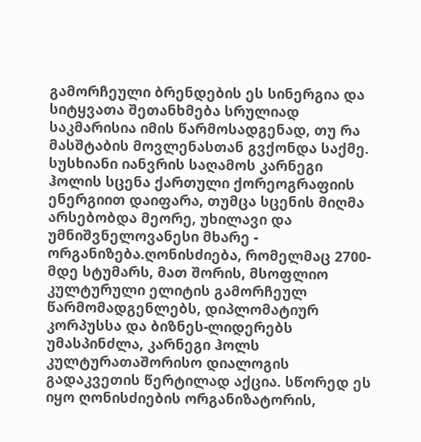გამორჩეული ბრენდების ეს სინერგია და სიტყვათა შეთანხმება სრულიად საკმარისია იმის წარმოსადგენად, თუ რა მასშტაბის მოვლენასთან გვქონდა საქმე. სუსხიანი იანვრის საღამოს კარნეგი ჰოლის სცენა ქართული ქორეოგრაფიის ენერგიით დაიფარა, თუმცა სცენის მიღმა არსებობდა მეორე, უხილავი და უმნიშვნელოვანესი მხარე - ორგანიზება.ღონისძიება, რომელმაც 2700-მდე სტუმარს, მათ შორის, მსოფლიო კულტურული ელიტის გამორჩეულ წარმომადგენლებს, დიპლომატიურ კორპუსსა და ბიზნეს-ლიდერებს უმასპინძლა, კარნეგი ჰოლს კულტურათაშორისო დიალოგის გადაკვეთის წერტილად აქცია. სწორედ ეს იყო ღონისძიების ორგანიზატორის,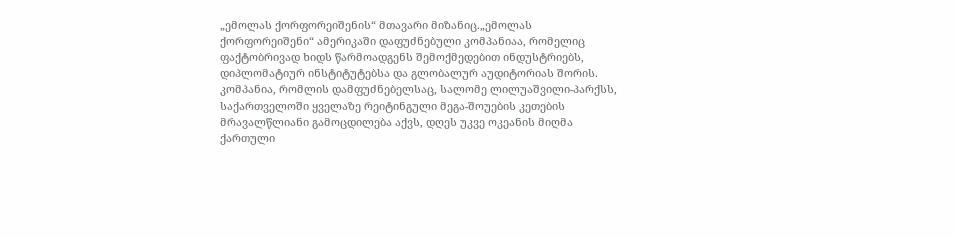„ემოლას ქორფორეიშენის“ მთავარი მიზანიც.„ემოლას ქორფორეიშენი“ ამერიკაში დაფუძნებული კომპანიაა, რომელიც ფაქტობრივად ხიდს წარმოადგენს შემოქმედებით ინდუსტრიებს, დიპლომატიურ ინსტიტუტებსა და გლობალურ აუდიტორიას შორის. კომპანია, რომლის დამფუძნებელსაც, სალომე ლილუაშვილი-პარქსს, საქართველოში ყველაზე რეიტინგული მეგა-შოუების კეთების მრავალწლიანი გამოცდილება აქვს, დღეს უკვე ოკეანის მიღმა ქართული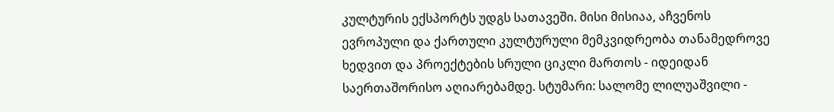კულტურის ექსპორტს უდგს სათავეში. მისი მისიაა, აჩვენოს ევროპული და ქართული კულტურული მემკვიდრეობა თანამედროვე ხედვით და პროექტების სრული ციკლი მართოს - იდეიდან საერთაშორისო აღიარებამდე. სტუმარი: სალომე ლილუაშვილი -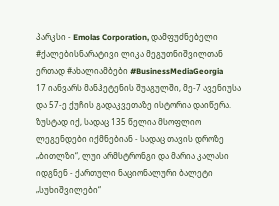პარკსი - Emolas Corporation, დამფუძნებელი #ქალებისნარატივი ლიკა მეგუთნიშვილთან ერთად #ახალიამბები #BusinessMediaGeorgia
17 იანვარს მანჰეტენის შუაგულში, მე-7 ავენიუსა და 57-ე ქუჩის გადაკვეთაზე ისტორია დაიწერა. ზუსტად იქ, სადაც 135 წელია მსოფლიო ლეგენდები იქმნებიან - სადაც თავის დროზე „ბითლზი“, ლუი არმსტრონგი და მარია კალასი იდგნენ - ქართული ნაციონალური ბალეტი „სუხიშვილები“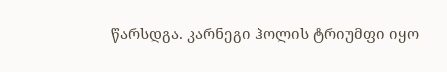წარსდგა. კარნეგი ჰოლის ტრიუმფი იყო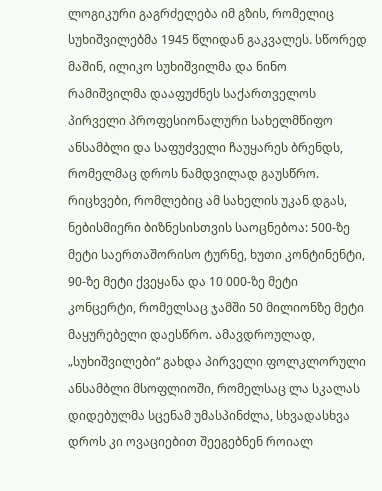ლოგიკური გაგრძელება იმ გზის, რომელიც სუხიშვილებმა 1945 წლიდან გაკვალეს. სწორედ მაშინ, ილიკო სუხიშვილმა და ნინო რამიშვილმა დააფუძნეს საქართველოს პირველი პროფესიონალური სახელმწიფო ანსამბლი და საფუძველი ჩაუყარეს ბრენდს, რომელმაც დროს ნამდვილად გაუსწრო. რიცხვები, რომლებიც ამ სახელის უკან დგას, ნებისმიერი ბიზნესისთვის საოცნებოა: 500-ზე მეტი საერთაშორისო ტურნე, ხუთი კონტინენტი, 90-ზე მეტი ქვეყანა და 10 000-ზე მეტი კონცერტი, რომელსაც ჯამში 50 მილიონზე მეტი მაყურებელი დაესწრო. ამავდროულად, „სუხიშვილები“ გახდა პირველი ფოლკლორული ანსამბლი მსოფლიოში, რომელსაც ლა სკალას დიდებულმა სცენამ უმასპინძლა, სხვადასხვა დროს კი ოვაციებით შეეგებნენ როიალ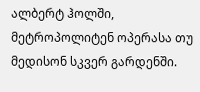ალბერტ ჰოლში, მეტროპოლიტენ ოპერასა თუ მედისონ სკვერ გარდენში.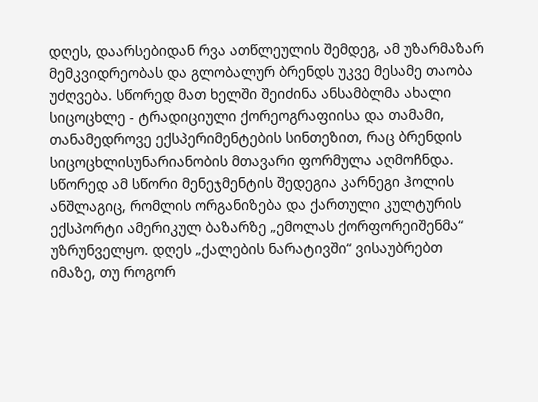დღეს, დაარსებიდან რვა ათწლეულის შემდეგ, ამ უზარმაზარ მემკვიდრეობას და გლობალურ ბრენდს უკვე მესამე თაობა უძღვება. სწორედ მათ ხელში შეიძინა ანსამბლმა ახალი სიცოცხლე - ტრადიციული ქორეოგრაფიისა და თამამი, თანამედროვე ექსპერიმენტების სინთეზით, რაც ბრენდის სიცოცხლისუნარიანობის მთავარი ფორმულა აღმოჩნდა. სწორედ ამ სწორი მენეჯმენტის შედეგია კარნეგი ჰოლის ანშლაგიც, რომლის ორგანიზება და ქართული კულტურის ექსპორტი ამერიკულ ბაზარზე „ემოლას ქორფორეიშენმა“ უზრუნველყო. დღეს „ქალების ნარატივში“ ვისაუბრებთ იმაზე, თუ როგორ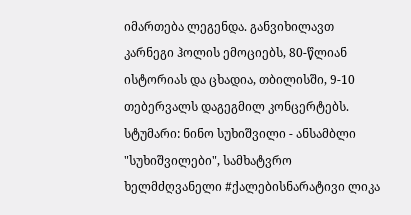იმართება ლეგენდა. განვიხილავთ კარნეგი ჰოლის ემოციებს, 80-წლიან ისტორიას და ცხადია, თბილისში, 9-10 თებერვალს დაგეგმილ კონცერტებს. სტუმარი: ნინო სუხიშვილი - ანსამბლი "სუხიშვილები", სამხატვრო ხელმძღვანელი #ქალებისნარატივი ლიკა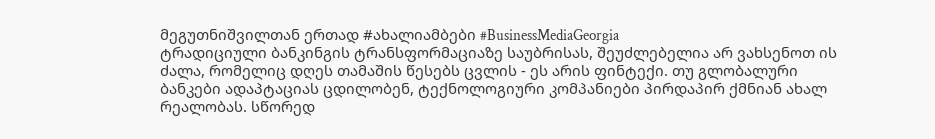მეგუთნიშვილთან ერთად #ახალიამბები #BusinessMediaGeorgia
ტრადიციული ბანკინგის ტრანსფორმაციაზე საუბრისას, შეუძლებელია არ ვახსენოთ ის ძალა, რომელიც დღეს თამაშის წესებს ცვლის - ეს არის ფინტექი. თუ გლობალური ბანკები ადაპტაციას ცდილობენ, ტექნოლოგიური კომპანიები პირდაპირ ქმნიან ახალ რეალობას. სწორედ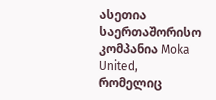ასეთია საერთაშორისო კომპანია Moka United, რომელიც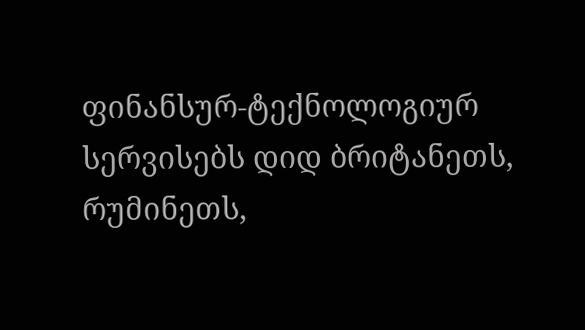ფინანსურ-ტექნოლოგიურ სერვისებს დიდ ბრიტანეთს, რუმინეთს,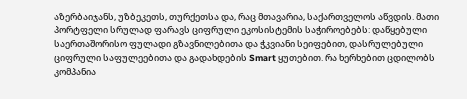აზერბაიჯანს, უზბეკეთს, თურქეთსა და, რაც მთავარია, საქართველოს აწვდის. მათი პორტფელი სრულად ფარავს ციფრული ეკოსისტემის საჭიროებებს: დაწყებული საერთაშორისო ფულადი გზავნილებითა და ჭკვიანი სეიფებით, დასრულებული ციფრული საფულეებითა და გადახდების Smart ყუთებით. რა ხერხებით ცდილობს კომპანია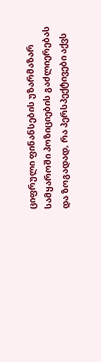ციფრული ფინანსების უზარმაზარ სამყაროში პოზიციების გაძლიერებას და ზოგადად, რა პერსპექტივები აქვს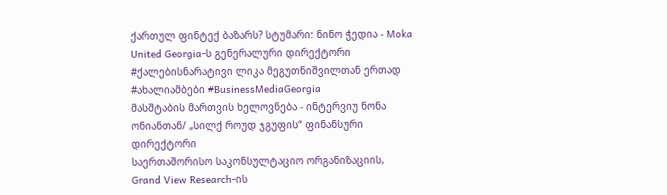ქართულ ფინტექ ბაზარს? სტუმარი: ნინო ჭედია - Moka United Georgia-ს გენერალური დირექტორი #ქალებისნარატივი ლიკა მეგუთნიშვილთან ერთად #ახალიამბები #BusinessMediaGeorgia
მასშტაბის მართვის ხელოვნება - ინტერვიუ ნონა ონიანთან/ „სილქ როუდ ჯგუფის“ ფინანსური დირექტორი
საერთაშორისო საკონსულტაციო ორგანიზაციის, Grand View Research-ის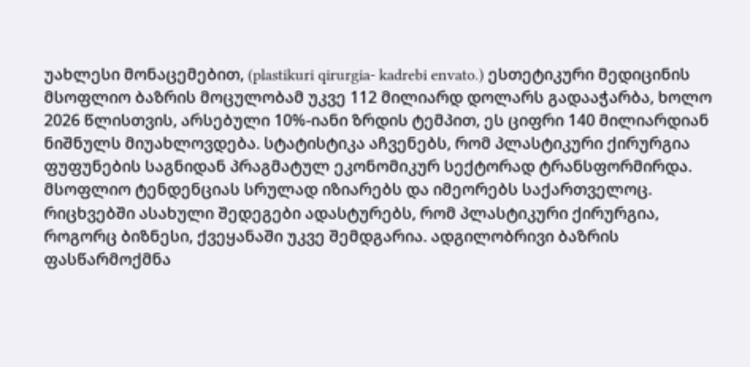უახლესი მონაცემებით, (plastikuri qirurgia- kadrebi envato.) ესთეტიკური მედიცინის მსოფლიო ბაზრის მოცულობამ უკვე 112 მილიარდ დოლარს გადააჭარბა, ხოლო 2026 წლისთვის, არსებული 10%-იანი ზრდის ტემპით, ეს ციფრი 140 მილიარდიან ნიშნულს მიუახლოვდება. სტატისტიკა აჩვენებს, რომ პლასტიკური ქირურგია ფუფუნების საგნიდან პრაგმატულ ეკონომიკურ სექტორად ტრანსფორმირდა. მსოფლიო ტენდენციას სრულად იზიარებს და იმეორებს საქართველოც. რიცხვებში ასახული შედეგები ადასტურებს, რომ პლასტიკური ქირურგია, როგორც ბიზნესი, ქვეყანაში უკვე შემდგარია. ადგილობრივი ბაზრის ფასწარმოქმნა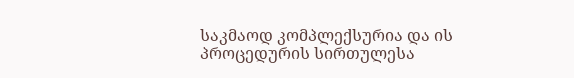საკმაოდ კომპლექსურია და ის პროცედურის სირთულესა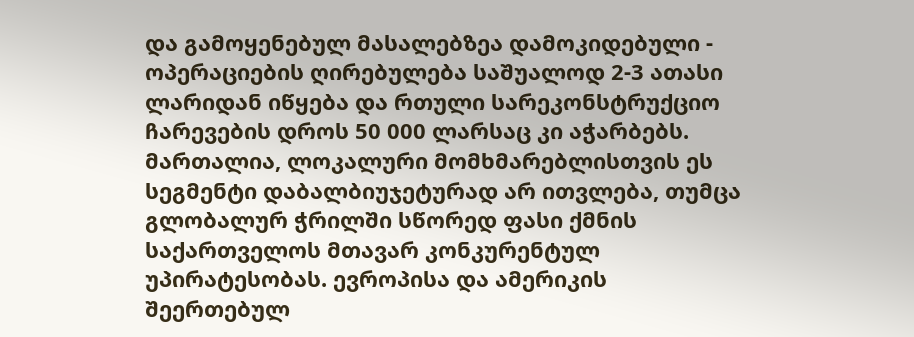და გამოყენებულ მასალებზეა დამოკიდებული - ოპერაციების ღირებულება საშუალოდ 2-3 ათასი ლარიდან იწყება და რთული სარეკონსტრუქციო ჩარევების დროს 50 000 ლარსაც კი აჭარბებს. მართალია, ლოკალური მომხმარებლისთვის ეს სეგმენტი დაბალბიუჯეტურად არ ითვლება, თუმცა გლობალურ ჭრილში სწორედ ფასი ქმნის საქართველოს მთავარ კონკურენტულ უპირატესობას. ევროპისა და ამერიკის შეერთებულ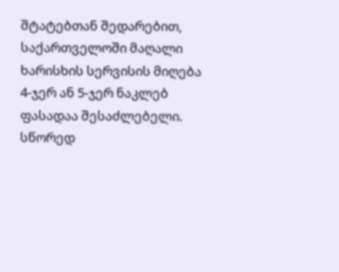შტატებთან შედარებით, საქართველოში მაღალი ხარისხის სერვისის მიღება 4-ჯერ ან 5-ჯერ ნაკლებ ფასადაა შესაძლებელი. სწორედ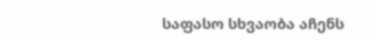საფასო სხვაობა აჩენს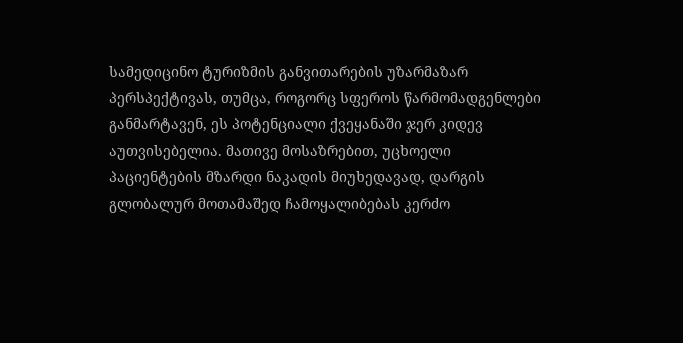სამედიცინო ტურიზმის განვითარების უზარმაზარ პერსპექტივას, თუმცა, როგორც სფეროს წარმომადგენლები განმარტავენ, ეს პოტენციალი ქვეყანაში ჯერ კიდევ აუთვისებელია. მათივე მოსაზრებით, უცხოელი პაციენტების მზარდი ნაკადის მიუხედავად, დარგის გლობალურ მოთამაშედ ჩამოყალიბებას კერძო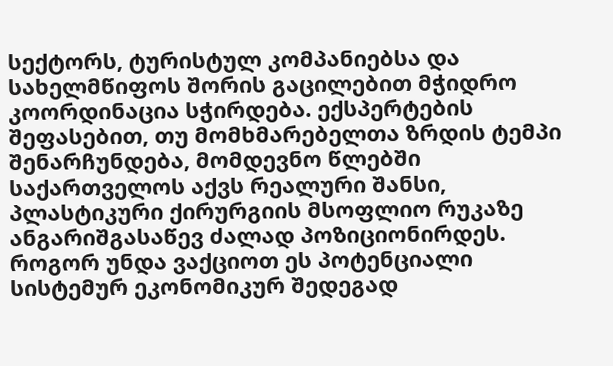სექტორს, ტურისტულ კომპანიებსა და სახელმწიფოს შორის გაცილებით მჭიდრო კოორდინაცია სჭირდება. ექსპერტების შეფასებით, თუ მომხმარებელთა ზრდის ტემპი შენარჩუნდება, მომდევნო წლებში საქართველოს აქვს რეალური შანსი, პლასტიკური ქირურგიის მსოფლიო რუკაზე ანგარიშგასაწევ ძალად პოზიციონირდეს. როგორ უნდა ვაქციოთ ეს პოტენციალი სისტემურ ეკონომიკურ შედეგად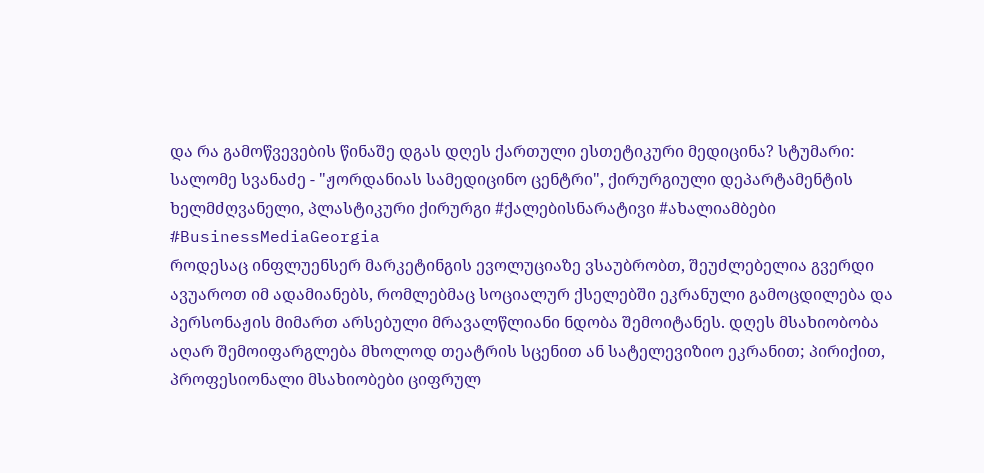და რა გამოწვევების წინაშე დგას დღეს ქართული ესთეტიკური მედიცინა? სტუმარი: სალომე სვანაძე - "ჟორდანიას სამედიცინო ცენტრი", ქირურგიული დეპარტამენტის ხელმძღვანელი, პლასტიკური ქირურგი #ქალებისნარატივი #ახალიამბები #BusinessMediaGeorgia
როდესაც ინფლუენსერ მარკეტინგის ევოლუციაზე ვსაუბრობთ, შეუძლებელია გვერდი ავუაროთ იმ ადამიანებს, რომლებმაც სოციალურ ქსელებში ეკრანული გამოცდილება და პერსონაჟის მიმართ არსებული მრავალწლიანი ნდობა შემოიტანეს. დღეს მსახიობობა აღარ შემოიფარგლება მხოლოდ თეატრის სცენით ან სატელევიზიო ეკრანით; პირიქით, პროფესიონალი მსახიობები ციფრულ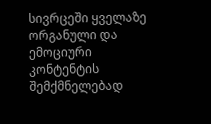სივრცეში ყველაზე ორგანული და ემოციური კონტენტის შემქმნელებად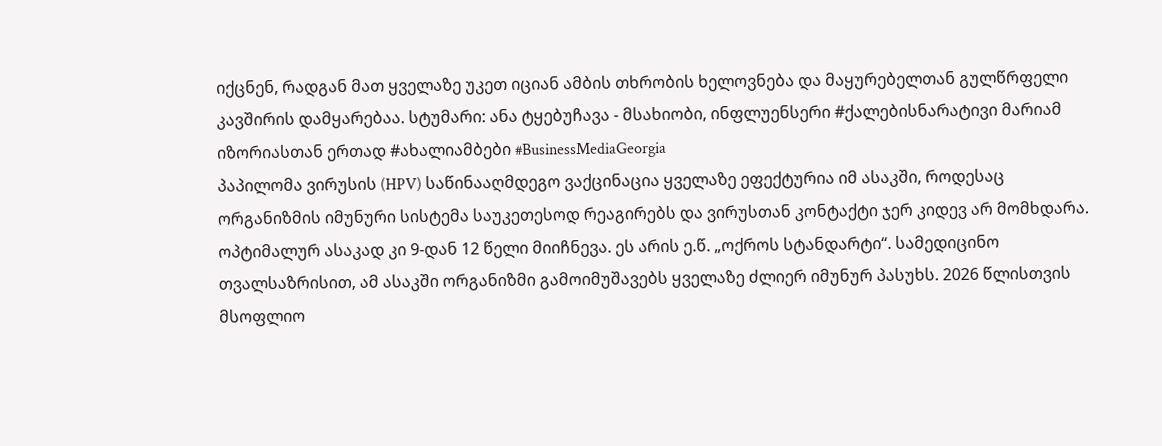იქცნენ, რადგან მათ ყველაზე უკეთ იციან ამბის თხრობის ხელოვნება და მაყურებელთან გულწრფელი კავშირის დამყარებაა. სტუმარი: ანა ტყებუჩავა - მსახიობი, ინფლუენსერი #ქალებისნარატივი მარიამ იზორიასთან ერთად #ახალიამბები #BusinessMediaGeorgia
პაპილომა ვირუსის (HPV) საწინააღმდეგო ვაქცინაცია ყველაზე ეფექტურია იმ ასაკში, როდესაც ორგანიზმის იმუნური სისტემა საუკეთესოდ რეაგირებს და ვირუსთან კონტაქტი ჯერ კიდევ არ მომხდარა. ოპტიმალურ ასაკად კი 9-დან 12 წელი მიიჩნევა. ეს არის ე.წ. „ოქროს სტანდარტი“. სამედიცინო თვალსაზრისით, ამ ასაკში ორგანიზმი გამოიმუშავებს ყველაზე ძლიერ იმუნურ პასუხს. 2026 წლისთვის მსოფლიო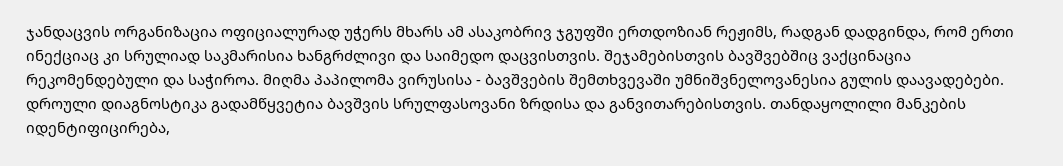ჯანდაცვის ორგანიზაცია ოფიციალურად უჭერს მხარს ამ ასაკობრივ ჯგუფში ერთდოზიან რეჟიმს, რადგან დადგინდა, რომ ერთი ინექციაც კი სრულიად საკმარისია ხანგრძლივი და საიმედო დაცვისთვის. შეჯამებისთვის ბავშვებშიც ვაქცინაცია რეკომენდებული და საჭიროა. მიღმა პაპილომა ვირუსისა - ბავშვების შემთხვევაში უმნიშვნელოვანესია გულის დაავადებები. დროული დიაგნოსტიკა გადამწყვეტია ბავშვის სრულფასოვანი ზრდისა და განვითარებისთვის. თანდაყოლილი მანკების იდენტიფიცირება,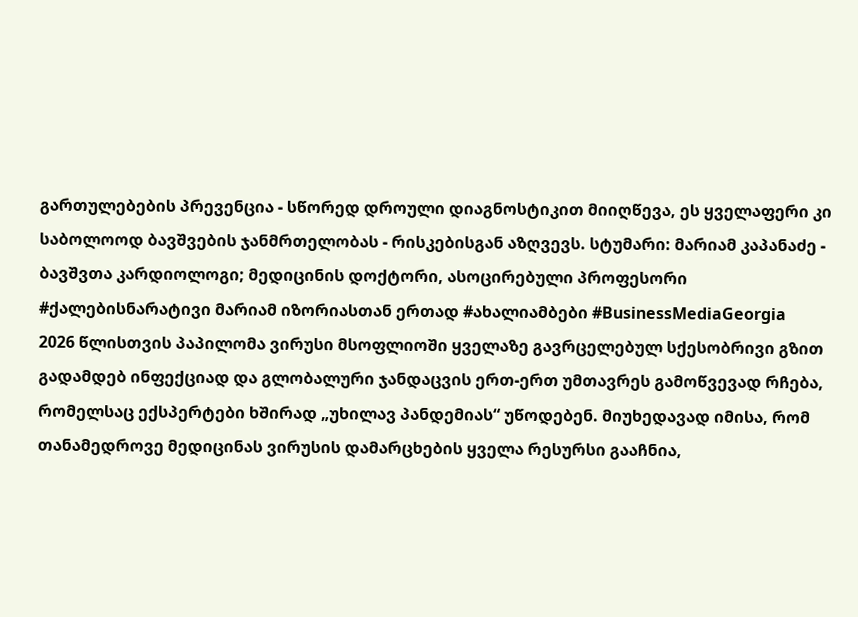გართულებების პრევენცია - სწორედ დროული დიაგნოსტიკით მიიღწევა, ეს ყველაფერი კი საბოლოოდ ბავშვების ჯანმრთელობას - რისკებისგან აზღვევს. სტუმარი: მარიამ კაპანაძე - ბავშვთა კარდიოლოგი; მედიცინის დოქტორი, ასოცირებული პროფესორი #ქალებისნარატივი მარიამ იზორიასთან ერთად #ახალიამბები #BusinessMediaGeorgia
2026 წლისთვის პაპილომა ვირუსი მსოფლიოში ყველაზე გავრცელებულ სქესობრივი გზით გადამდებ ინფექციად და გლობალური ჯანდაცვის ერთ-ერთ უმთავრეს გამოწვევად რჩება, რომელსაც ექსპერტები ხშირად „უხილავ პანდემიას“ უწოდებენ. მიუხედავად იმისა, რომ თანამედროვე მედიცინას ვირუსის დამარცხების ყველა რესურსი გააჩნია,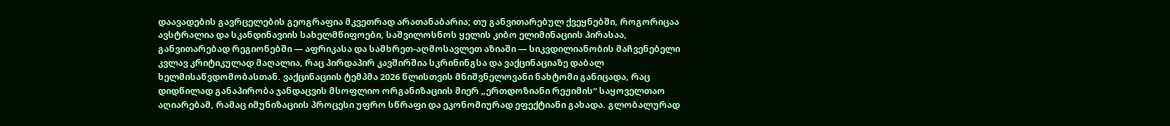დაავადების გავრცელების გეოგრაფია მკვეთრად არათანაბარია; თუ განვითარებულ ქვეყნებში, როგორიცაა ავსტრალია და სკანდინავიის სახელმწიფოები, საშვილოსნოს ყელის კიბო ელიმინაციის პირასაა, განვითარებად რეგიონებში — აფრიკასა და სამხრეთ-აღმოსავლეთ აზიაში — სიკვდილიანობის მაჩვენებელი კვლავ კრიტიკულად მაღალია, რაც პირდაპირ კავშირშია სკრინინგსა და ვაქცინაციაზე დაბალ ხელმისაწვდომობასთან. ვაქცინაციის ტემპმა 2026 წლისთვის მნიშვნელოვანი ნახტომი განიცადა, რაც დიდწილად განაპირობა ჯანდაცვის მსოფლიო ორგანიზაციის მიერ „ერთდოზიანი რეჟიმის“ საყოველთაო აღიარებამ, რამაც იმუნიზაციის პროცესი უფრო სწრაფი და ეკონომიურად ეფექტიანი გახადა. გლობალურად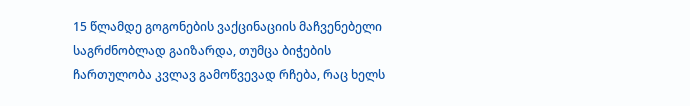15 წლამდე გოგონების ვაქცინაციის მაჩვენებელი საგრძნობლად გაიზარდა, თუმცა ბიჭების ჩართულობა კვლავ გამოწვევად რჩება, რაც ხელს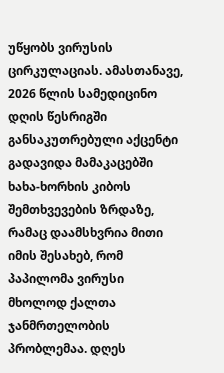უწყობს ვირუსის ცირკულაციას. ამასთანავე, 2026 წლის სამედიცინო დღის წესრიგში განსაკუთრებული აქცენტი გადავიდა მამაკაცებში ხახა-ხორხის კიბოს შემთხვევების ზრდაზე, რამაც დაამსხვრია მითი იმის შესახებ, რომ პაპილომა ვირუსი მხოლოდ ქალთა ჯანმრთელობის პრობლემაა. დღეს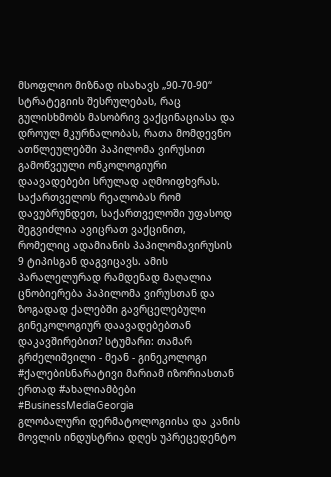მსოფლიო მიზნად ისახავს „90-70-90“ სტრატეგიის შესრულებას, რაც გულისხმობს მასობრივ ვაქცინაციასა და დროულ მკურნალობას, რათა მომდევნო ათწლეულებში პაპილომა ვირუსით გამოწვეული ონკოლოგიური დაავადებები სრულად აღმოიფხვრას. საქართველოს რეალობას რომ დავუბრუნდეთ, საქართველოში უფასოდ შეგვიძლია ავიცრათ ვაქცინით, რომელიც ადამიანის პაპილომავირუსის 9 ტიპისგან დაგვიცავს. ამის პარალელურად რამდენად მაღალია ცნობიერება პაპილომა ვირუსთან და ზოგადად ქალებში გავრცელებული გინეკოლოგიურ დაავადებებთან დაკავშირებით? სტუმარი: თამარ გრძელიშვილი - მეან - გინეკოლოგი #ქალებისნარატივი მარიამ იზორიასთან ერთად #ახალიამბები #BusinessMediaGeorgia
გლობალური დერმატოლოგიისა და კანის მოვლის ინდუსტრია დღეს უპრეცედენტო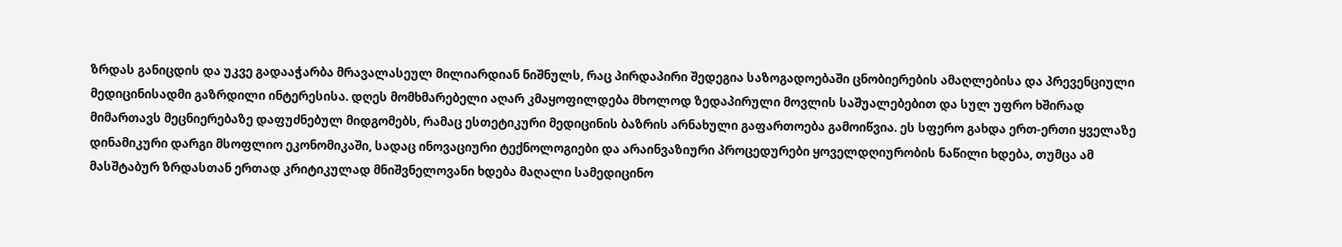ზრდას განიცდის და უკვე გადააჭარბა მრავალასეულ მილიარდიან ნიშნულს, რაც პირდაპირი შედეგია საზოგადოებაში ცნობიერების ამაღლებისა და პრევენციული მედიცინისადმი გაზრდილი ინტერესისა. დღეს მომხმარებელი აღარ კმაყოფილდება მხოლოდ ზედაპირული მოვლის საშუალებებით და სულ უფრო ხშირად მიმართავს მეცნიერებაზე დაფუძნებულ მიდგომებს, რამაც ესთეტიკური მედიცინის ბაზრის არნახული გაფართოება გამოიწვია. ეს სფერო გახდა ერთ-ერთი ყველაზე დინამიკური დარგი მსოფლიო ეკონომიკაში, სადაც ინოვაციური ტექნოლოგიები და არაინვაზიური პროცედურები ყოველდღიურობის ნაწილი ხდება, თუმცა ამ მასშტაბურ ზრდასთან ერთად კრიტიკულად მნიშვნელოვანი ხდება მაღალი სამედიცინო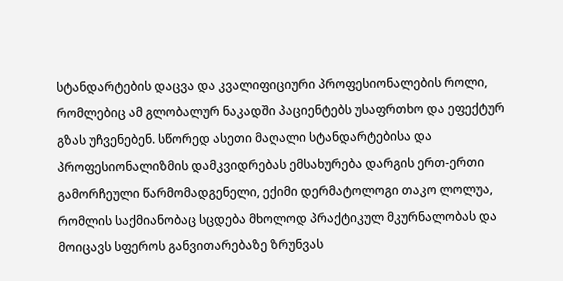სტანდარტების დაცვა და კვალიფიციური პროფესიონალების როლი, რომლებიც ამ გლობალურ ნაკადში პაციენტებს უსაფრთხო და ეფექტურ გზას უჩვენებენ. სწორედ ასეთი მაღალი სტანდარტებისა და პროფესიონალიზმის დამკვიდრებას ემსახურება დარგის ერთ-ერთი გამორჩეული წარმომადგენელი, ექიმი დერმატოლოგი თაკო ლოლუა, რომლის საქმიანობაც სცდება მხოლოდ პრაქტიკულ მკურნალობას და მოიცავს სფეროს განვითარებაზე ზრუნვას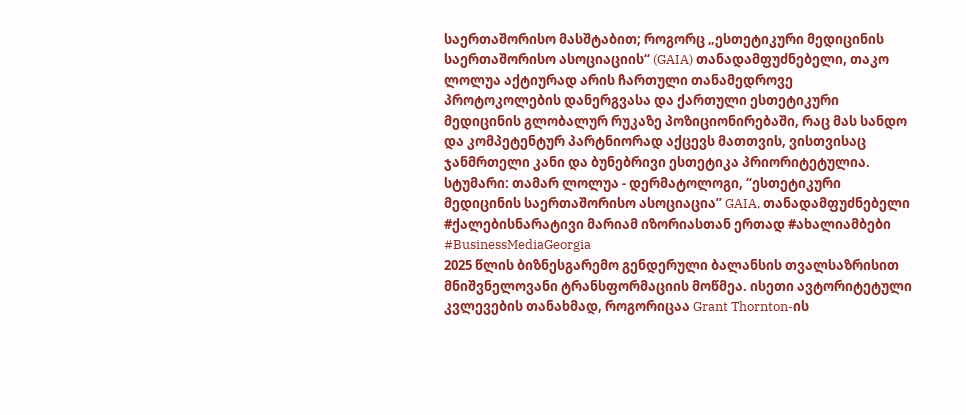საერთაშორისო მასშტაბით; როგორც „ესთეტიკური მედიცინის საერთაშორისო ასოციაციის“ (GAIA) თანადამფუძნებელი, თაკო ლოლუა აქტიურად არის ჩართული თანამედროვე პროტოკოლების დანერგვასა და ქართული ესთეტიკური მედიცინის გლობალურ რუკაზე პოზიციონირებაში, რაც მას სანდო და კომპეტენტურ პარტნიორად აქცევს მათთვის, ვისთვისაც ჯანმრთელი კანი და ბუნებრივი ესთეტიკა პრიორიტეტულია. სტუმარი: თამარ ლოლუა - დერმატოლოგი, “ესთეტიკური მედიცინის საერთაშორისო ასოციაცია” GAIA, თანადამფუძნებელი #ქალებისნარატივი მარიამ იზორიასთან ერთად #ახალიამბები #BusinessMediaGeorgia
2025 წლის ბიზნესგარემო გენდერული ბალანსის თვალსაზრისით მნიშვნელოვანი ტრანსფორმაციის მოწმეა. ისეთი ავტორიტეტული კვლევების თანახმად, როგორიცაა Grant Thornton-ის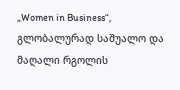„Women in Business“, გლობალურად საშუალო და მაღალი რგოლის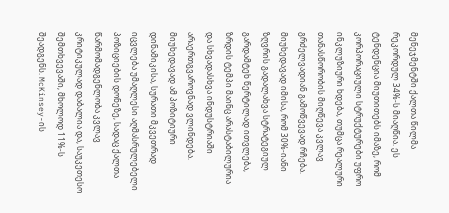მენეჯმენტში ქალთა წილმა რეკორდულ 34%-ს მიაღწია. ეს ტენდენცია მიუთითებს იმაზე, რომ კორპორაციული სტრუქტურები უფრო ინკლუზიური ხდება, თუმცა რეალური თანასწორობის მიღწევა კვლავ გრძელვადიან გამოწვევად რჩება. მიუხედავად იმისა, რომ 30%-იანი ზღვრის გადალახვა სტრატეგიულ გარდამტეხ წერტილად ითვლება, ზრდის ტემპი მაინც არასტაბილურია და სხვადასხვა ინდუსტრიაში არაერთგვაროვნად ვლინდება. მიუხედავად ამ პოზიტიური დინამიკისა, სურათი მკვეთრად იცვლება უმაღლესი აღმასრულებელი პოზიციების დონეზე, სადაც ქალთა წარმომადგენლობა კვლავ კრიტიკულად დაბალია და, საუკეთესო შემთხვევაში, მხოლოდ 11%-ს შეადგენს. McKinsey-ის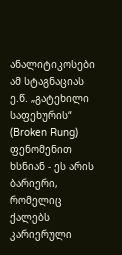ანალიტიკოსები ამ სტაგნაციას ე.წ. „გატეხილი საფეხურის“ (Broken Rung) ფენომენით ხსნიან - ეს არის ბარიერი, რომელიც ქალებს კარიერული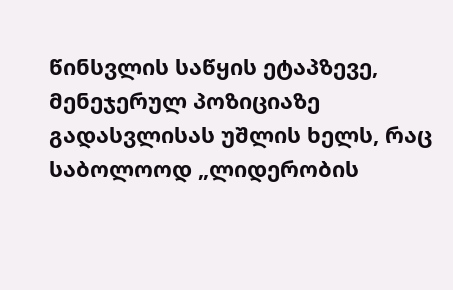წინსვლის საწყის ეტაპზევე, მენეჯერულ პოზიციაზე გადასვლისას უშლის ხელს, რაც საბოლოოდ „ლიდერობის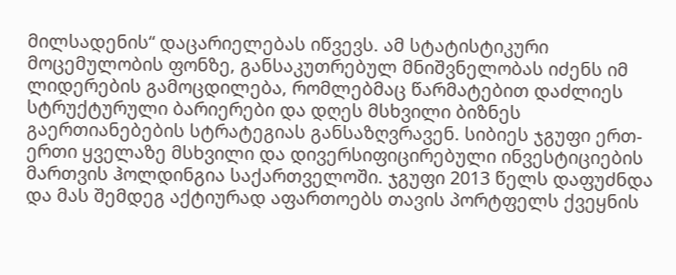მილსადენის“ დაცარიელებას იწვევს. ამ სტატისტიკური მოცემულობის ფონზე, განსაკუთრებულ მნიშვნელობას იძენს იმ ლიდერების გამოცდილება, რომლებმაც წარმატებით დაძლიეს სტრუქტურული ბარიერები და დღეს მსხვილი ბიზნეს გაერთიანებების სტრატეგიას განსაზღვრავენ. სიბიეს ჯგუფი ერთ-ერთი ყველაზე მსხვილი და დივერსიფიცირებული ინვესტიციების მართვის ჰოლდინგია საქართველოში. ჯგუფი 2013 წელს დაფუძნდა და მას შემდეგ აქტიურად აფართოებს თავის პორტფელს ქვეყნის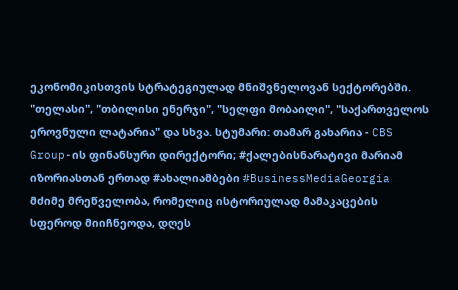ეკონომიკისთვის სტრატეგიულად მნიშვნელოვან სექტორებში. "თელასი", "თბილისი ენერჯი", "სელფი მობაილი", "საქართველოს ეროვნული ლატარია" და სხვა. სტუმარი: თამარ გახარია - CBS Group-ის ფინანსური დირექტორი; #ქალებისნარატივი მარიამ იზორიასთან ერთად #ახალიამბები #BusinessMediaGeorgia
მძიმე მრეწველობა, რომელიც ისტორიულად მამაკაცების სფეროდ მიიჩნეოდა, დღეს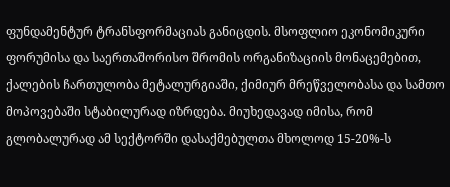ფუნდამენტურ ტრანსფორმაციას განიცდის. მსოფლიო ეკონომიკური ფორუმისა და საერთაშორისო შრომის ორგანიზაციის მონაცემებით, ქალების ჩართულობა მეტალურგიაში, ქიმიურ მრეწველობასა და სამთო მოპოვებაში სტაბილურად იზრდება. მიუხედავად იმისა, რომ გლობალურად ამ სექტორში დასაქმებულთა მხოლოდ 15-20%-ს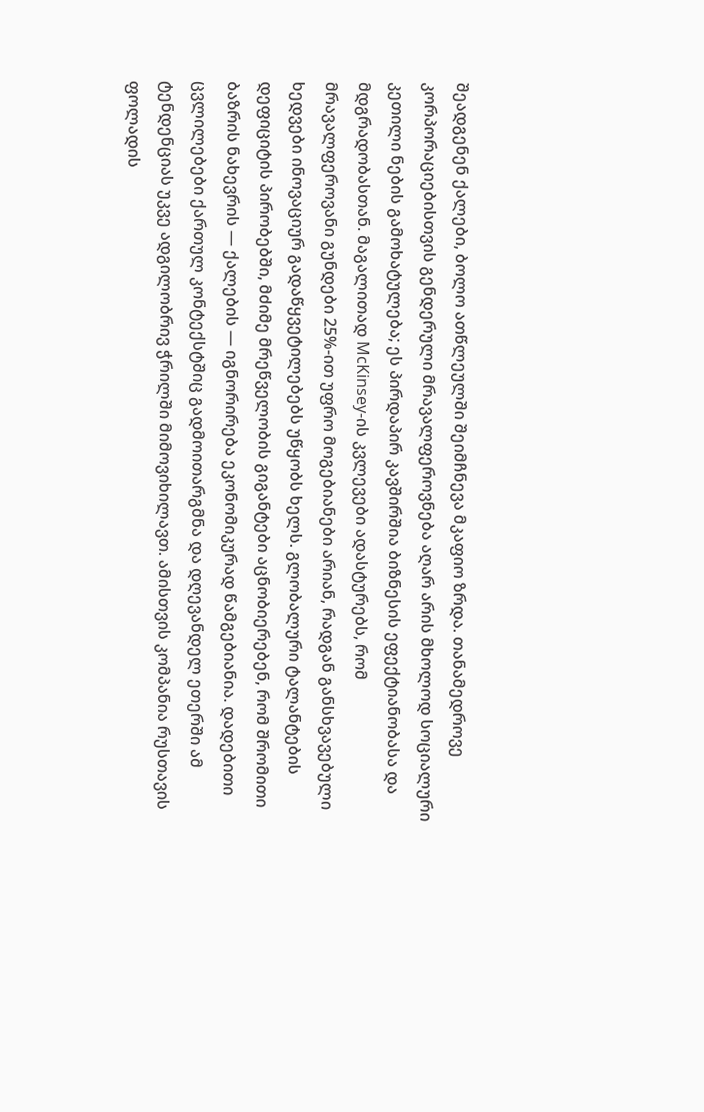შეადგენენ ქალები, ბოლო ათწლეულში შეიმჩნევა მკაფიო ზრდა. თანამედროვე კორპორაციებისთვის გენდერული მრავალფეროვნება აღარ არის მხოლოდ სოციალური კეთილი ნების გამოხატულება; ეს პირდაპირ კავშირშია ბიზნესის ეფექტიანობასა და მდგრადობასთან. მაგალითად McKinsey-ის კვლევები ადასტურებს, რომ მრავალფეროვანი გუნდები 25%-ით უფრო მოგებიანები არიან, რადგან განსხვავებული ხედვები ინოვაციურ გადაწყვეტილებებს უწყობს ხელს. გლობალური ტალანტების დეფიციტის პირობებში, მძიმე მრეწველობის გიგანტები აცნობიერებენ, რომ შრომითი ბაზრის ნახევრის — ქალების — იგნორირება ეკონომიკურად წამგებიანია. დადებითი ცვლილებები ქართულ კონტექსტშიც გადმოითარგმნა და დღევანდელ ეთერში ამ ტენდენციას უკვე ადგილობრივ ჭრილში მიმოვიხილავთ. ამისთვის კომპანია რუსთავის ფოლადის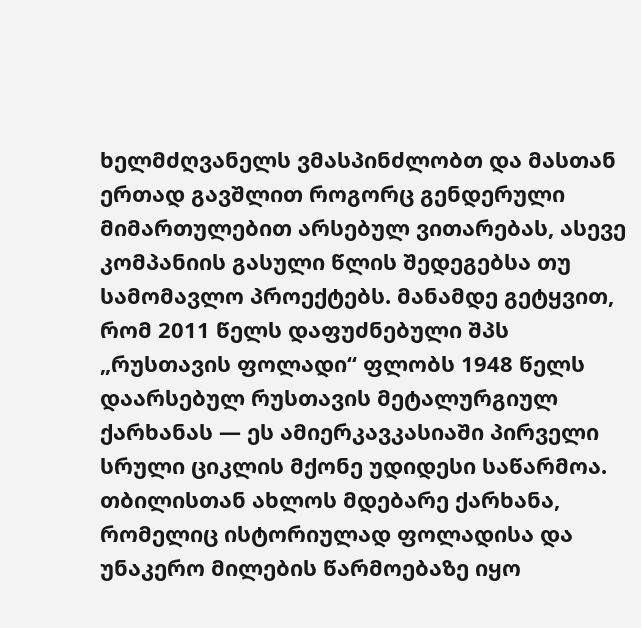ხელმძღვანელს ვმასპინძლობთ და მასთან ერთად გავშლით როგორც გენდერული მიმართულებით არსებულ ვითარებას, ასევე კომპანიის გასული წლის შედეგებსა თუ სამომავლო პროექტებს. მანამდე გეტყვით, რომ 2011 წელს დაფუძნებული შპს „რუსთავის ფოლადი“ ფლობს 1948 წელს დაარსებულ რუსთავის მეტალურგიულ ქარხანას — ეს ამიერკავკასიაში პირველი სრული ციკლის მქონე უდიდესი საწარმოა. თბილისთან ახლოს მდებარე ქარხანა, რომელიც ისტორიულად ფოლადისა და უნაკერო მილების წარმოებაზე იყო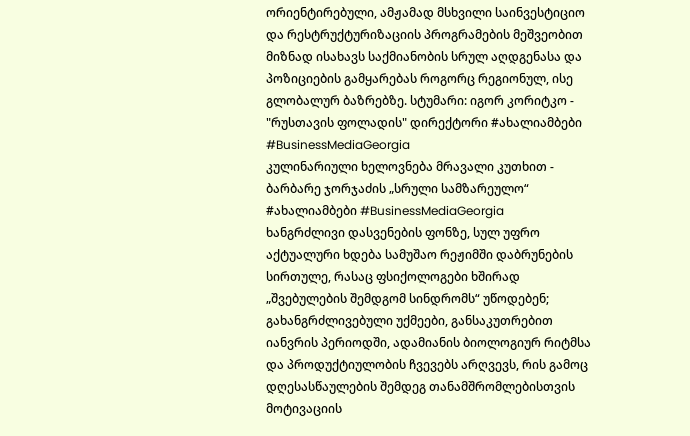ორიენტირებული, ამჟამად მსხვილი საინვესტიციო და რესტრუქტურიზაციის პროგრამების მეშვეობით მიზნად ისახავს საქმიანობის სრულ აღდგენასა და პოზიციების გამყარებას როგორც რეგიონულ, ისე გლობალურ ბაზრებზე. სტუმარი: იგორ კორიტკო - "რუსთავის ფოლადის" დირექტორი #ახალიამბები #BusinessMediaGeorgia
კულინარიული ხელოვნება მრავალი კუთხით - ბარბარე ჯორჯაძის „სრული სამზარეულო“ #ახალიამბები #BusinessMediaGeorgia
ხანგრძლივი დასვენების ფონზე, სულ უფრო აქტუალური ხდება სამუშაო რეჟიმში დაბრუნების სირთულე, რასაც ფსიქოლოგები ხშირად „შვებულების შემდგომ სინდრომს“ უწოდებენ; გახანგრძლივებული უქმეები, განსაკუთრებით იანვრის პერიოდში, ადამიანის ბიოლოგიურ რიტმსა და პროდუქტიულობის ჩვევებს არღვევს, რის გამოც დღესასწაულების შემდეგ თანამშრომლებისთვის მოტივაციის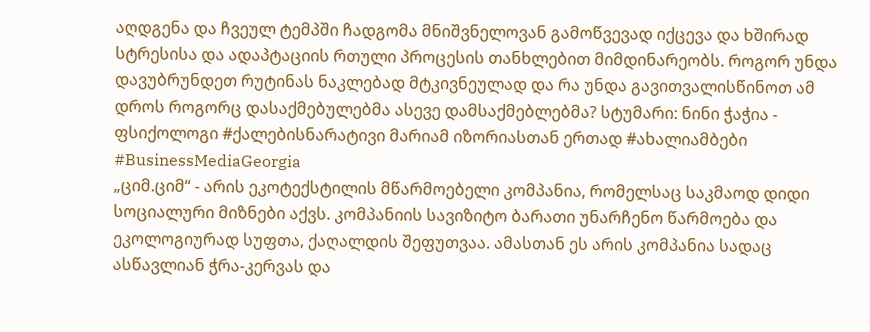აღდგენა და ჩვეულ ტემპში ჩადგომა მნიშვნელოვან გამოწვევად იქცევა და ხშირად სტრესისა და ადაპტაციის რთული პროცესის თანხლებით მიმდინარეობს. როგორ უნდა დავუბრუნდეთ რუტინას ნაკლებად მტკივნეულად და რა უნდა გავითვალისწინოთ ამ დროს როგორც დასაქმებულებმა ასევე დამსაქმებლებმა? სტუმარი: ნინი ჭაჭია - ფსიქოლოგი #ქალებისნარატივი მარიამ იზორიასთან ერთად #ახალიამბები #BusinessMediaGeorgia
„ციმ.ციმ“ - არის ეკოტექსტილის მწარმოებელი კომპანია, რომელსაც საკმაოდ დიდი სოციალური მიზნები აქვს. კომპანიის სავიზიტო ბარათი უნარჩენო წარმოება და ეკოლოგიურად სუფთა, ქაღალდის შეფუთვაა. ამასთან ეს არის კომპანია სადაც ასწავლიან ჭრა-კერვას და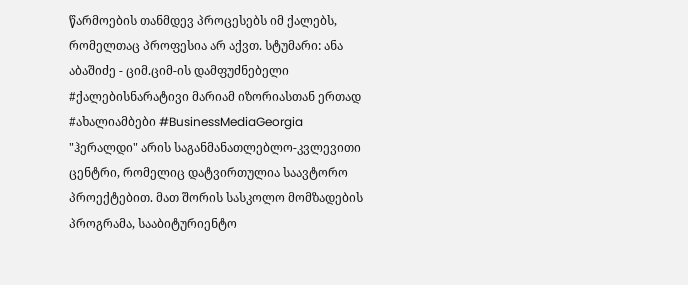წარმოების თანმდევ პროცესებს იმ ქალებს, რომელთაც პროფესია არ აქვთ. სტუმარი: ანა აბაშიძე - ციმ.ციმ-ის დამფუძნებელი #ქალებისნარატივი მარიამ იზორიასთან ერთად #ახალიამბები #BusinessMediaGeorgia
"ჰერალდი" არის საგანმანათლებლო-კვლევითი ცენტრი, რომელიც დატვირთულია საავტორო პროექტებით. მათ შორის სასკოლო მომზადების პროგრამა, სააბიტურიენტო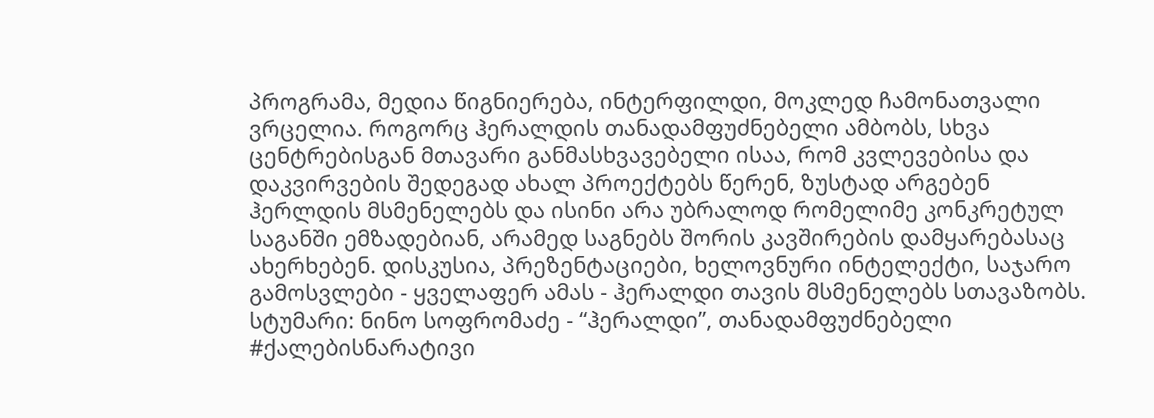პროგრამა, მედია წიგნიერება, ინტერფილდი, მოკლედ ჩამონათვალი ვრცელია. როგორც ჰერალდის თანადამფუძნებელი ამბობს, სხვა ცენტრებისგან მთავარი განმასხვავებელი ისაა, რომ კვლევებისა და დაკვირვების შედეგად ახალ პროექტებს წერენ, ზუსტად არგებენ ჰერლდის მსმენელებს და ისინი არა უბრალოდ რომელიმე კონკრეტულ საგანში ემზადებიან, არამედ საგნებს შორის კავშირების დამყარებასაც ახერხებენ. დისკუსია, პრეზენტაციები, ხელოვნური ინტელექტი, საჯარო გამოსვლები - ყველაფერ ამას - ჰერალდი თავის მსმენელებს სთავაზობს. სტუმარი: ნინო სოფრომაძე - “ჰერალდი”, თანადამფუძნებელი #ქალებისნარატივი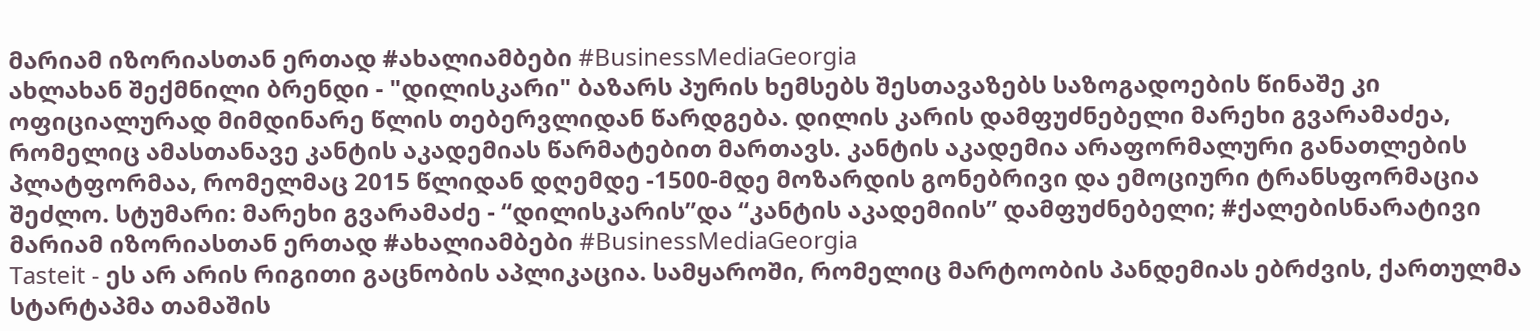მარიამ იზორიასთან ერთად #ახალიამბები #BusinessMediaGeorgia
ახლახან შექმნილი ბრენდი - "დილისკარი" ბაზარს პურის ხემსებს შესთავაზებს საზოგადოების წინაშე კი ოფიციალურად მიმდინარე წლის თებერვლიდან წარდგება. დილის კარის დამფუძნებელი მარეხი გვარამაძეა, რომელიც ამასთანავე კანტის აკადემიას წარმატებით მართავს. კანტის აკადემია არაფორმალური განათლების პლატფორმაა, რომელმაც 2015 წლიდან დღემდე -1500-მდე მოზარდის გონებრივი და ემოციური ტრანსფორმაცია შეძლო. სტუმარი: მარეხი გვარამაძე - “დილისკარის”და “კანტის აკადემიის” დამფუძნებელი; #ქალებისნარატივი მარიამ იზორიასთან ერთად #ახალიამბები #BusinessMediaGeorgia
Tasteit - ეს არ არის რიგითი გაცნობის აპლიკაცია. სამყაროში, რომელიც მარტოობის პანდემიას ებრძვის, ქართულმა სტარტაპმა თამაშის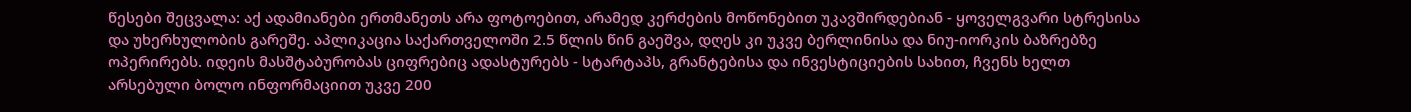წესები შეცვალა: აქ ადამიანები ერთმანეთს არა ფოტოებით, არამედ კერძების მოწონებით უკავშირდებიან - ყოველგვარი სტრესისა და უხერხულობის გარეშე. აპლიკაცია საქართველოში 2.5 წლის წინ გაეშვა, დღეს კი უკვე ბერლინისა და ნიუ-იორკის ბაზრებზე ოპერირებს. იდეის მასშტაბურობას ციფრებიც ადასტურებს - სტარტაპს, გრანტებისა და ინვესტიციების სახით, ჩვენს ხელთ არსებული ბოლო ინფორმაციით უკვე 200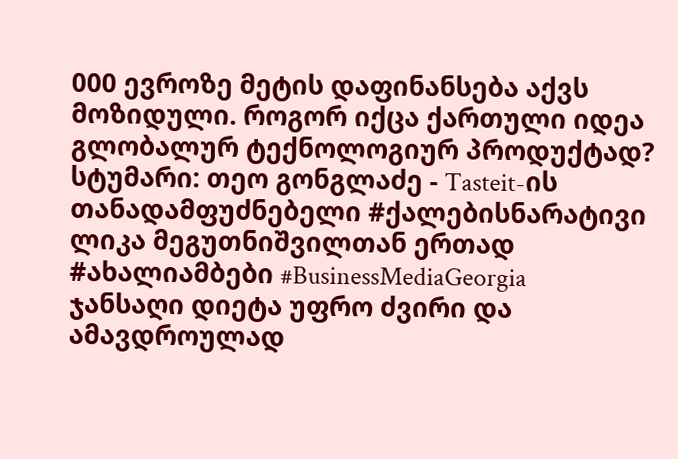000 ევროზე მეტის დაფინანსება აქვს მოზიდული. როგორ იქცა ქართული იდეა გლობალურ ტექნოლოგიურ პროდუქტად? სტუმარი: თეო გონგლაძე - Tasteit-ის თანადამფუძნებელი #ქალებისნარატივი ლიკა მეგუთნიშვილთან ერთად #ახალიამბები #BusinessMediaGeorgia
ჯანსაღი დიეტა უფრო ძვირი და ამავდროულად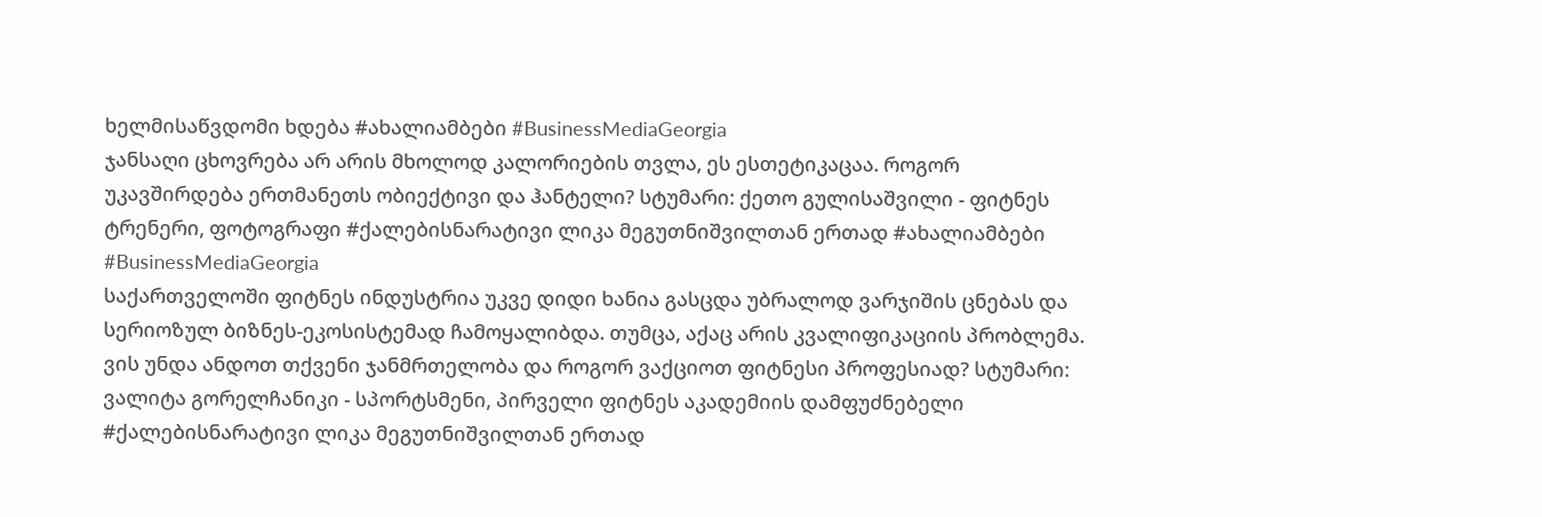ხელმისაწვდომი ხდება #ახალიამბები #BusinessMediaGeorgia
ჯანსაღი ცხოვრება არ არის მხოლოდ კალორიების თვლა, ეს ესთეტიკაცაა. როგორ უკავშირდება ერთმანეთს ობიექტივი და ჰანტელი? სტუმარი: ქეთო გულისაშვილი - ფიტნეს ტრენერი, ფოტოგრაფი #ქალებისნარატივი ლიკა მეგუთნიშვილთან ერთად #ახალიამბები #BusinessMediaGeorgia
საქართველოში ფიტნეს ინდუსტრია უკვე დიდი ხანია გასცდა უბრალოდ ვარჯიშის ცნებას და სერიოზულ ბიზნეს-ეკოსისტემად ჩამოყალიბდა. თუმცა, აქაც არის კვალიფიკაციის პრობლემა. ვის უნდა ანდოთ თქვენი ჯანმრთელობა და როგორ ვაქციოთ ფიტნესი პროფესიად? სტუმარი: ვალიტა გორელჩანიკი - სპორტსმენი, პირველი ფიტნეს აკადემიის დამფუძნებელი #ქალებისნარატივი ლიკა მეგუთნიშვილთან ერთად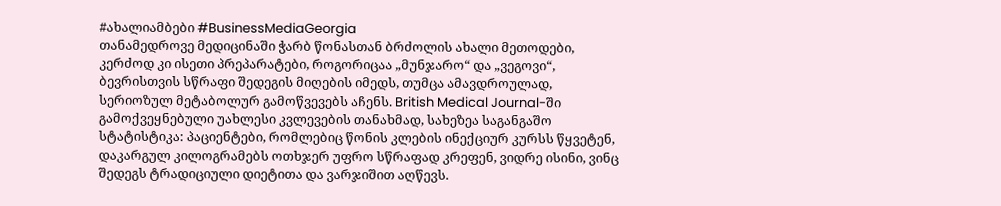#ახალიამბები #BusinessMediaGeorgia
თანამედროვე მედიცინაში ჭარბ წონასთან ბრძოლის ახალი მეთოდები, კერძოდ კი ისეთი პრეპარატები, როგორიცაა „მუნჯარო“ და „ვეგოვი“, ბევრისთვის სწრაფი შედეგის მიღების იმედს, თუმცა ამავდროულად, სერიოზულ მეტაბოლურ გამოწვევებს აჩენს. British Medical Journal-ში გამოქვეყნებული უახლესი კვლევების თანახმად, სახეზეა საგანგაშო სტატისტიკა: პაციენტები, რომლებიც წონის კლების ინექციურ კურსს წყვეტენ, დაკარგულ კილოგრამებს ოთხჯერ უფრო სწრაფად კრეფენ, ვიდრე ისინი, ვინც შედეგს ტრადიციული დიეტითა და ვარჯიშით აღწევს.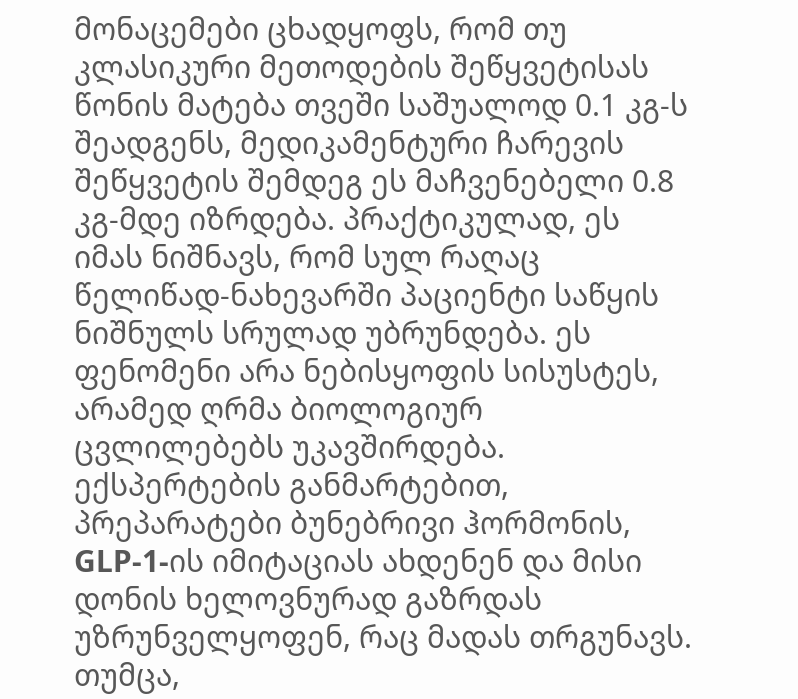მონაცემები ცხადყოფს, რომ თუ კლასიკური მეთოდების შეწყვეტისას წონის მატება თვეში საშუალოდ 0.1 კგ-ს შეადგენს, მედიკამენტური ჩარევის შეწყვეტის შემდეგ ეს მაჩვენებელი 0.8 კგ-მდე იზრდება. პრაქტიკულად, ეს იმას ნიშნავს, რომ სულ რაღაც წელიწად-ნახევარში პაციენტი საწყის ნიშნულს სრულად უბრუნდება. ეს ფენომენი არა ნებისყოფის სისუსტეს, არამედ ღრმა ბიოლოგიურ ცვლილებებს უკავშირდება. ექსპერტების განმარტებით, პრეპარატები ბუნებრივი ჰორმონის, GLP-1-ის იმიტაციას ახდენენ და მისი დონის ხელოვნურად გაზრდას უზრუნველყოფენ, რაც მადას თრგუნავს. თუმცა,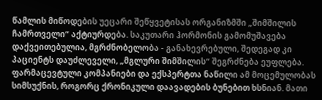წამლის მიწოდების უეცარი შეწყვეტისას ორგანიზმში „შიმშილის ჩამრთველი“ აქტიურდება. საკუთარი ჰორმონის გამომუშავება დაქვეითებულია, მგრძნობელობა - განახევრებული, შედეგად კი პაციენტს დაუძლეველი, „მგლური შიმშილის“ შეგრძნება ეუფლება. ფარმაცევტული კომპანიები და ექსპერტთა ნაწილი ამ მოცემულობას სიმსუქნის, როგორც ქრონიკული დაავადების ბუნებით ხსნიან. მათი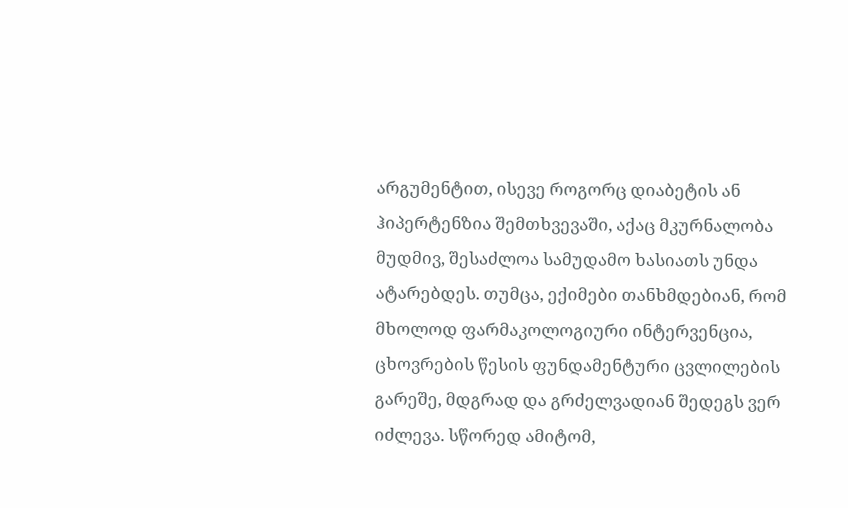არგუმენტით, ისევე როგორც დიაბეტის ან ჰიპერტენზია შემთხვევაში, აქაც მკურნალობა მუდმივ, შესაძლოა სამუდამო ხასიათს უნდა ატარებდეს. თუმცა, ექიმები თანხმდებიან, რომ მხოლოდ ფარმაკოლოგიური ინტერვენცია, ცხოვრების წესის ფუნდამენტური ცვლილების გარეშე, მდგრად და გრძელვადიან შედეგს ვერ იძლევა. სწორედ ამიტომ,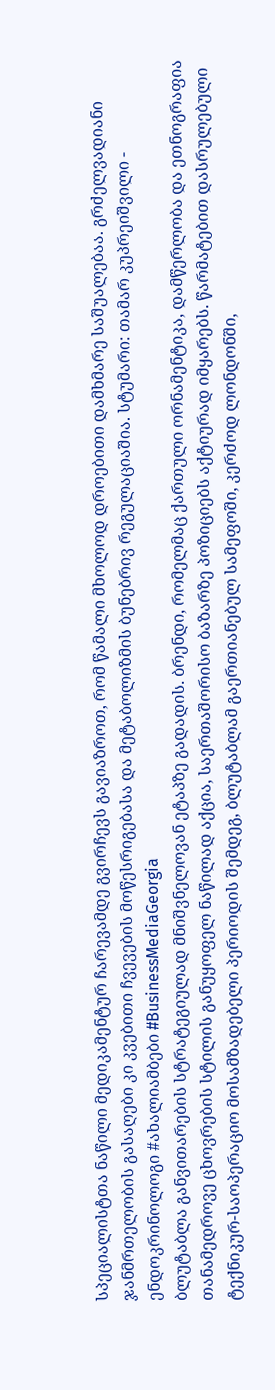სპეციალისტთა ნაწილი მედიკამენტურ ჩარევამდე გვირჩევს გავიაზროთ, რომ წამალი მხოლოდ დროებითი დამხმარე საშუალებაა. გრძელვადიანი ჯანმრთელობის გასაღები კი კვებითი ჩვევების მოწესრიგებასა და მეტაბოლიზმის ბუნებრივ რეგულაციაშია. სტუმარი: თამარ კუპრეიშვილი - ენდოკრინოლოგი #ახალიამბები #BusinessMediaGeorgia
ბლუტაბლა განვითარების სტრატეგიულად მნიშვნელოვან ეტაპზე გადადის. ბრენდი, რომელმაც ქართული ორნამენტიკა, დამწერლობა და ეთნოგრაფია თანამედროვე ცხოვრების სტილის განუყოფელ ნაწილად აქცია, საერთაშორისო ბაზარზე პოზიციებს აქტიურად იმყარებს. წარმატებით დასრულებული ტექნიკურ-საოპერაციო მოსამზადებელი პერიოდის შემდეგ, ბლუტაბლამ გაერთიანებულ სამეფოში, კერძოდ ლონდონში,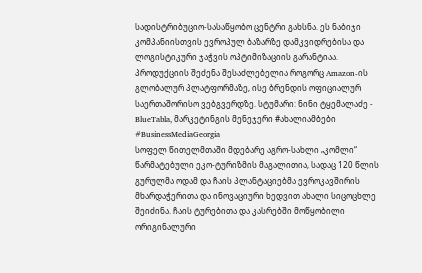სადისტრიბუციო-სასაწყობო ცენტრი გახსნა. ეს ნაბიჯი კომპანიისთვის ევროპულ ბაზარზე დამკვიდრებისა და ლოგისტიკური ჯაჭვის ოპტიმიზაციის გარანტიაა. პროდუქციის შეძენა შესაძლებელია როგორც Amazon-ის გლობალურ პლატფორმაზე, ისე ბრენდის ოფიციალურ საერთაშორისო ვებგვერდზე. სტუმარი: ნინი ტყემალაძე - BlueTabla, მარკეტინგის მენეჯერი #ახალიამბები #BusinessMediaGeorgia
სოფელ წითელმთაში მდებარე აგრო-სახლი „კომლი“ წარმატებული ეკო-ტურიზმის მაგალითია, სადაც 120 წლის გურულმა ოდამ და ჩაის პლანტაციებმა ევროკავშირის მხარდაჭერითა და ინოვაციური ხედვით ახალი სიცოცხლე შეიძინა. ჩაის ტურებითა და კასრებში მოწყობილი ორიგინალური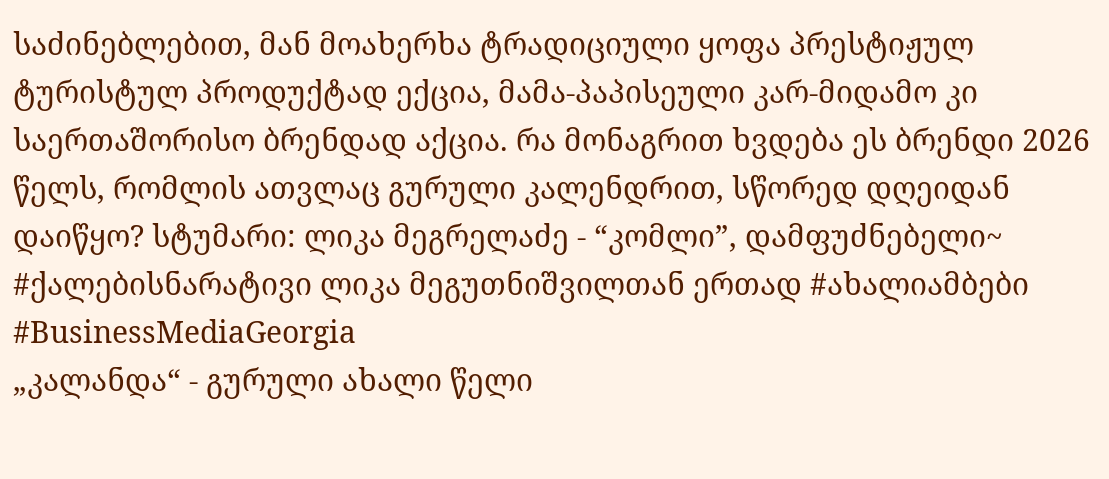საძინებლებით, მან მოახერხა ტრადიციული ყოფა პრესტიჟულ ტურისტულ პროდუქტად ექცია, მამა-პაპისეული კარ-მიდამო კი საერთაშორისო ბრენდად აქცია. რა მონაგრით ხვდება ეს ბრენდი 2026 წელს, რომლის ათვლაც გურული კალენდრით, სწორედ დღეიდან დაიწყო? სტუმარი: ლიკა მეგრელაძე - “კომლი”, დამფუძნებელი~ #ქალებისნარატივი ლიკა მეგუთნიშვილთან ერთად #ახალიამბები #BusinessMediaGeorgia
„კალანდა“ - გურული ახალი წელი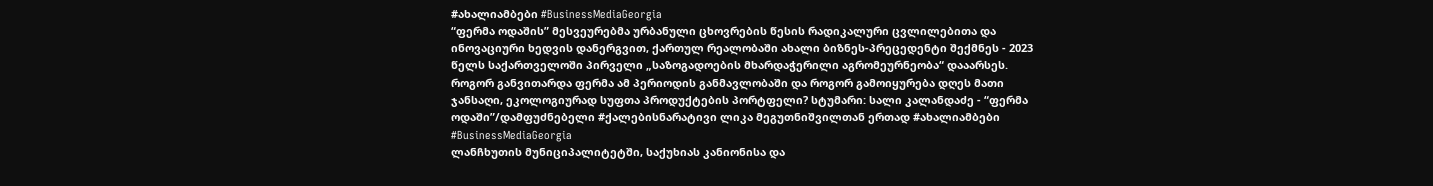#ახალიამბები #BusinessMediaGeorgia
“ფერმა ოდაშის” მესვეურებმა ურბანული ცხოვრების წესის რადიკალური ცვლილებითა და ინოვაციური ხედვის დანერგვით, ქართულ რეალობაში ახალი ბიზნეს-პრეცედენტი შექმნეს - 2023 წელს საქართველოში პირველი „საზოგადოების მხარდაჭერილი აგრომეურნეობა“ დააარსეს. როგორ განვითარდა ფერმა ამ პერიოდის განმავლობაში და როგორ გამოიყურება დღეს მათი ჯანსაღი, ეკოლოგიურად სუფთა პროდუქტების პორტფელი? სტუმარი: სალი კალანდაძე - “ფერმა ოდაში”/დამფუძნებელი #ქალებისნარატივი ლიკა მეგუთნიშვილთან ერთად #ახალიამბები #BusinessMediaGeorgia
ლანჩხუთის მუნიციპალიტეტში, საქუხიას კანიონისა და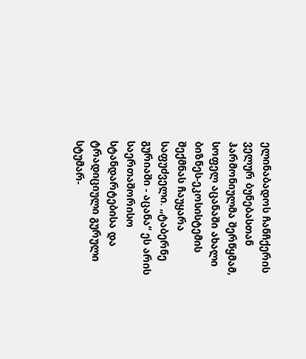ელინაბადოს ჩანჩქერის ველურ ბუნებასთან ჰარმონიულმა შერწყმამ, სოფელ აცანაში ახალი ბიზნეს-ეკოსისტემის შექმნას ჩაუყარა საფუძველი. „ტაბერნე გურიაში - აცანა“ ეს არის საერთაშორისო სტანდარტებისა და ტრადიციული გურული სტუმარ-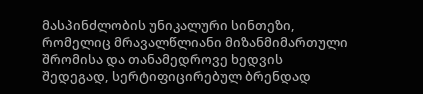მასპინძლობის უნიკალური სინთეზი, რომელიც მრავალწლიანი მიზანმიმართული შრომისა და თანამედროვე ხედვის შედეგად, სერტიფიცირებულ ბრენდად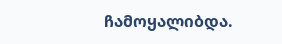ჩამოყალიბდა.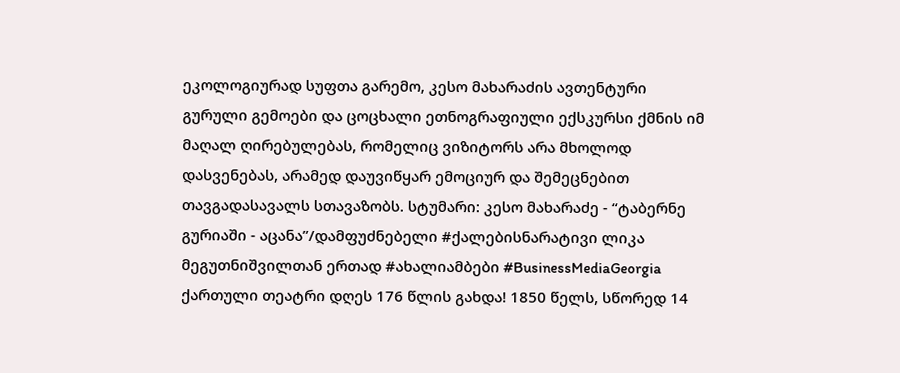ეკოლოგიურად სუფთა გარემო, კესო მახარაძის ავთენტური გურული გემოები და ცოცხალი ეთნოგრაფიული ექსკურსი ქმნის იმ მაღალ ღირებულებას, რომელიც ვიზიტორს არა მხოლოდ დასვენებას, არამედ დაუვიწყარ ემოციურ და შემეცნებით თავგადასავალს სთავაზობს. სტუმარი: კესო მახარაძე - “ტაბერნე გურიაში - აცანა”/დამფუძნებელი #ქალებისნარატივი ლიკა მეგუთნიშვილთან ერთად #ახალიამბები #BusinessMediaGeorgia
ქართული თეატრი დღეს 176 წლის გახდა! 1850 წელს, სწორედ 14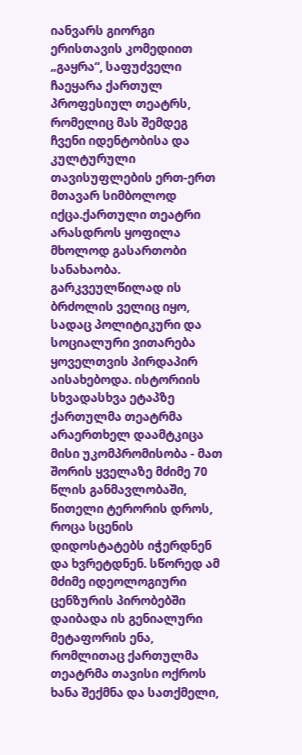იანვარს გიორგი ერისთავის კომედიით „გაყრა“, საფუძველი ჩაეყარა ქართულ პროფესიულ თეატრს, რომელიც მას შემდეგ ჩვენი იდენტობისა და კულტურული თავისუფლების ერთ-ერთ მთავარ სიმბოლოდ იქცა.ქართული თეატრი არასდროს ყოფილა მხოლოდ გასართობი სანახაობა. გარკვეულწილად ის ბრძოლის ველიც იყო, სადაც პოლიტიკური და სოციალური ვითარება ყოველთვის პირდაპირ აისახებოდა. ისტორიის სხვადასხვა ეტაპზე ქართულმა თეატრმა არაერთხელ დაამტკიცა მისი უკომპრომისობა - მათ შორის ყველაზე მძიმე 70 წლის განმავლობაში, წითელი ტერორის დროს, როცა სცენის დიდოსტატებს იჭერდნენ და ხვრეტდნენ. სწორედ ამ მძიმე იდეოლოგიური ცენზურის პირობებში დაიბადა ის გენიალური მეტაფორის ენა, რომლითაც ქართულმა თეატრმა თავისი ოქროს ხანა შექმნა და სათქმელი,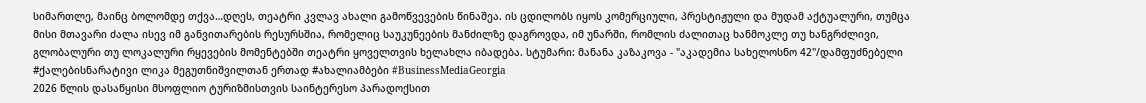სიმართლე, მაინც ბოლომდე თქვა…დღეს, თეატრი კვლავ ახალი გამოწვევების წინაშეა. ის ცდილობს იყოს კომერციული, პრესტიჟული და მუდამ აქტუალური, თუმცა მისი მთავარი ძალა ისევ იმ განვითარების რესურსშია, რომელიც საუკუნეების მანძილზე დაგროვდა, იმ უნარში, რომლის ძალითაც ხანმოკლე თუ ხანგრძლივი, გლობალური თუ ლოკალური რყევების მომენტებში თეატრი ყოველთვის ხელახლა იბადება. სტუმარი: მანანა კაზაკოვა - "აკადემია სახელოსნო 42"/დამფუძნებელი #ქალებისნარატივი ლიკა მეგუთნიშვილთან ერთად #ახალიამბები #BusinessMediaGeorgia
2026 წლის დასაწყისი მსოფლიო ტურიზმისთვის საინტერესო პარადოქსით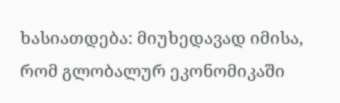ხასიათდება: მიუხედავად იმისა, რომ გლობალურ ეკონომიკაში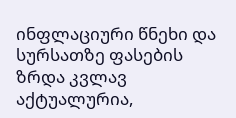ინფლაციური წნეხი და სურსათზე ფასების ზრდა კვლავ აქტუალურია,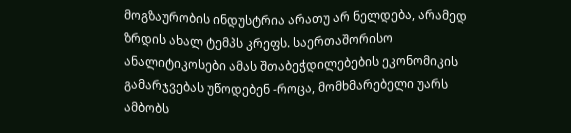მოგზაურობის ინდუსტრია არათუ არ ნელდება, არამედ ზრდის ახალ ტემპს კრეფს. საერთაშორისო ანალიტიკოსები ამას შთაბეჭდილებების ეკონომიკის გამარჯვებას უწოდებენ -როცა, მომხმარებელი უარს ამბობს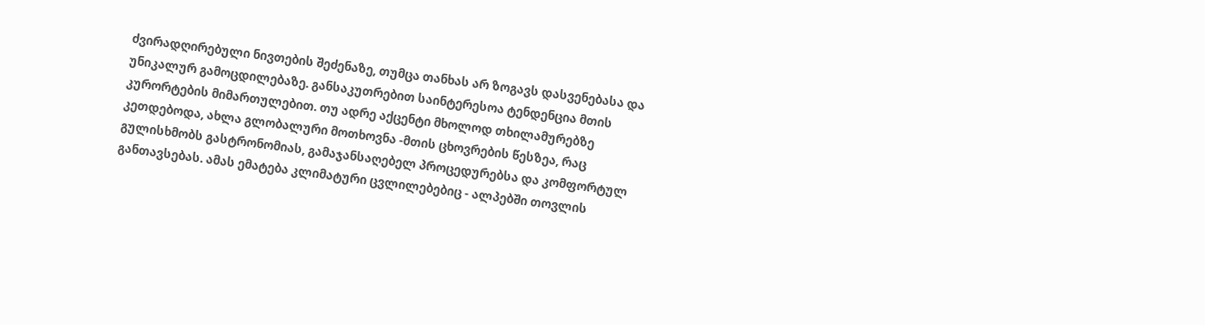ძვირადღირებული ნივთების შეძენაზე, თუმცა თანხას არ ზოგავს დასვენებასა და უნიკალურ გამოცდილებაზე. განსაკუთრებით საინტერესოა ტენდენცია მთის კურორტების მიმართულებით. თუ ადრე აქცენტი მხოლოდ თხილამურებზე კეთდებოდა, ახლა გლობალური მოთხოვნა -მთის ცხოვრების წესზეა, რაც გულისხმობს გასტრონომიას, გამაჯანსაღებელ პროცედურებსა და კომფორტულ განთავსებას. ამას ემატება კლიმატური ცვლილებებიც - ალპებში თოვლის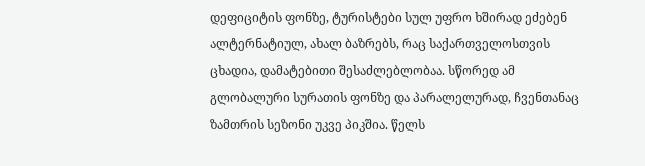დეფიციტის ფონზე, ტურისტები სულ უფრო ხშირად ეძებენ ალტერნატიულ, ახალ ბაზრებს, რაც საქართველოსთვის ცხადია, დამატებითი შესაძლებლობაა. სწორედ ამ გლობალური სურათის ფონზე და პარალელურად, ჩვენთანაც ზამთრის სეზონი უკვე პიკშია. წელს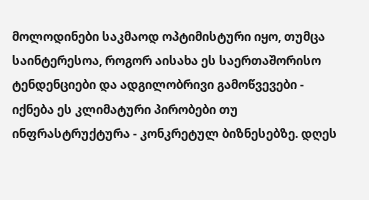მოლოდინები საკმაოდ ოპტიმისტური იყო, თუმცა საინტერესოა, როგორ აისახა ეს საერთაშორისო ტენდენციები და ადგილობრივი გამოწვევები - იქნება ეს კლიმატური პირობები თუ ინფრასტრუქტურა - კონკრეტულ ბიზნესებზე. დღეს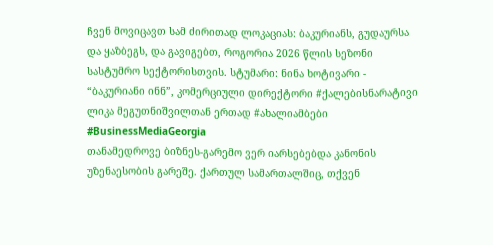ჩვენ მოვიცავთ სამ ძირითად ლოკაციას: ბაკურიანს, გუდაურსა და ყაზბეგს, და გავიგებთ, როგორია 2026 წლის სეზონი სასტუმრო სექტორისთვის. სტუმარი: ნინა ხოტივარი - “ბაკურიანი ინნ”, კომერციული დირექტორი #ქალებისნარატივი ლიკა მეგუთნიშვილთან ერთად #ახალიამბები #BusinessMediaGeorgia
თანამედროვე ბიზნეს-გარემო ვერ იარსებებდა კანონის უზენაესობის გარეშე. ქართულ სამართალშიც, თქვენ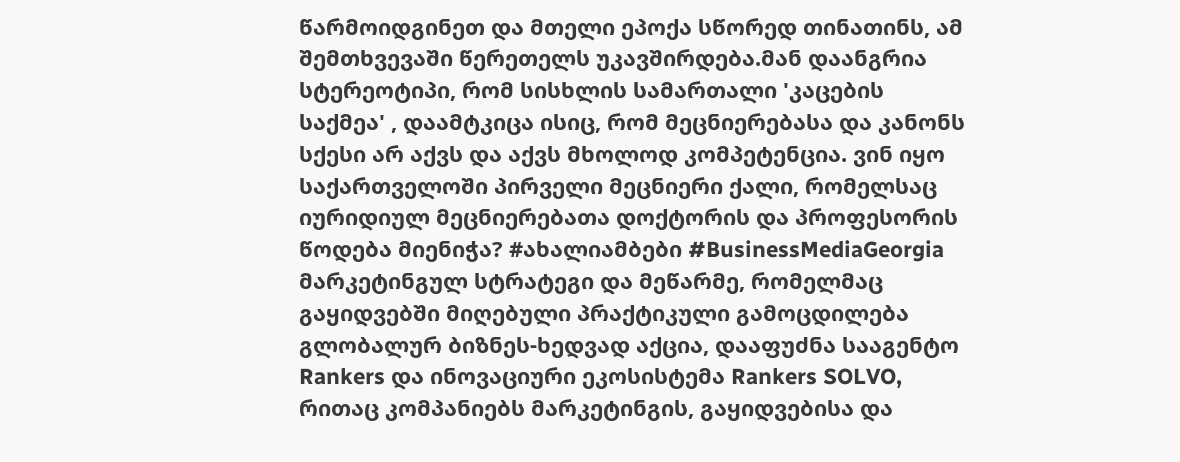წარმოიდგინეთ და მთელი ეპოქა სწორედ თინათინს, ამ შემთხვევაში წერეთელს უკავშირდება.მან დაანგრია სტერეოტიპი, რომ სისხლის სამართალი 'კაცების საქმეა' , დაამტკიცა ისიც, რომ მეცნიერებასა და კანონს სქესი არ აქვს და აქვს მხოლოდ კომპეტენცია. ვინ იყო საქართველოში პირველი მეცნიერი ქალი, რომელსაც იურიდიულ მეცნიერებათა დოქტორის და პროფესორის წოდება მიენიჭა? #ახალიამბები #BusinessMediaGeorgia
მარკეტინგულ სტრატეგი და მეწარმე, რომელმაც გაყიდვებში მიღებული პრაქტიკული გამოცდილება გლობალურ ბიზნეს-ხედვად აქცია, დააფუძნა სააგენტო Rankers და ინოვაციური ეკოსისტემა Rankers SOLVO, რითაც კომპანიებს მარკეტინგის, გაყიდვებისა და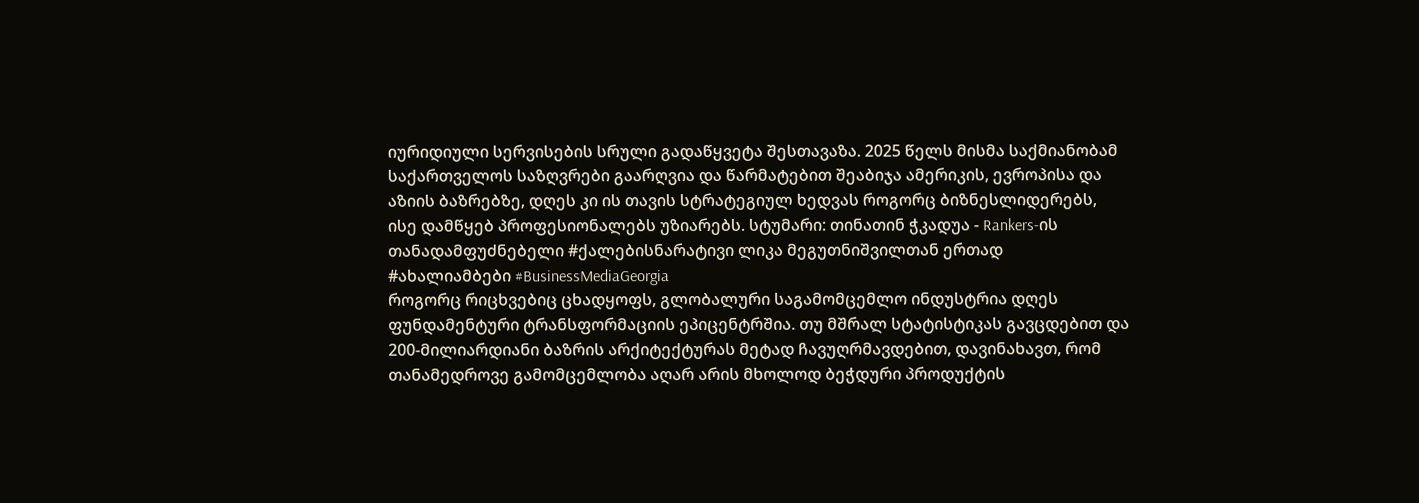იურიდიული სერვისების სრული გადაწყვეტა შესთავაზა. 2025 წელს მისმა საქმიანობამ საქართველოს საზღვრები გაარღვია და წარმატებით შეაბიჯა ამერიკის, ევროპისა და აზიის ბაზრებზე, დღეს კი ის თავის სტრატეგიულ ხედვას როგორც ბიზნესლიდერებს, ისე დამწყებ პროფესიონალებს უზიარებს. სტუმარი: თინათინ ჭკადუა - Rankers-ის თანადამფუძნებელი #ქალებისნარატივი ლიკა მეგუთნიშვილთან ერთად #ახალიამბები #BusinessMediaGeorgia
როგორც რიცხვებიც ცხადყოფს, გლობალური საგამომცემლო ინდუსტრია დღეს ფუნდამენტური ტრანსფორმაციის ეპიცენტრშია. თუ მშრალ სტატისტიკას გავცდებით და 200-მილიარდიანი ბაზრის არქიტექტურას მეტად ჩავუღრმავდებით, დავინახავთ, რომ თანამედროვე გამომცემლობა აღარ არის მხოლოდ ბეჭდური პროდუქტის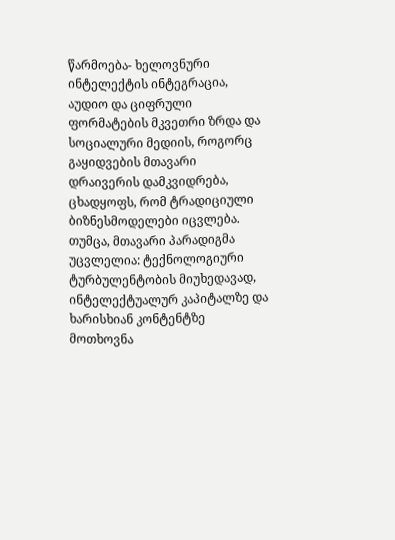წარმოება- ხელოვნური ინტელექტის ინტეგრაცია, აუდიო და ციფრული ფორმატების მკვეთრი ზრდა და სოციალური მედიის, როგორც გაყიდვების მთავარი დრაივერის დამკვიდრება, ცხადყოფს, რომ ტრადიციული ბიზნესმოდელები იცვლება. თუმცა, მთავარი პარადიგმა უცვლელია: ტექნოლოგიური ტურბულენტობის მიუხედავად, ინტელექტუალურ კაპიტალზე და ხარისხიან კონტენტზე მოთხოვნა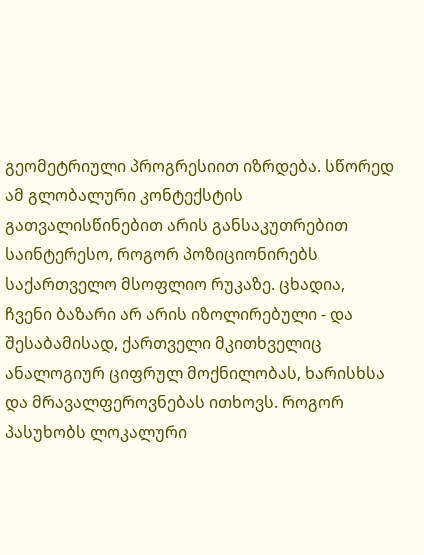გეომეტრიული პროგრესიით იზრდება. სწორედ ამ გლობალური კონტექსტის გათვალისწინებით არის განსაკუთრებით საინტერესო, როგორ პოზიციონირებს საქართველო მსოფლიო რუკაზე. ცხადია, ჩვენი ბაზარი არ არის იზოლირებული - და შესაბამისად, ქართველი მკითხველიც ანალოგიურ ციფრულ მოქნილობას, ხარისხსა და მრავალფეროვნებას ითხოვს. როგორ პასუხობს ლოკალური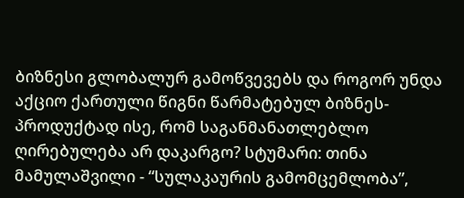ბიზნესი გლობალურ გამოწვევებს და როგორ უნდა აქციო ქართული წიგნი წარმატებულ ბიზნეს-პროდუქტად ისე, რომ საგანმანათლებლო ღირებულება არ დაკარგო? სტუმარი: თინა მამულაშვილი - “სულაკაურის გამომცემლობა”,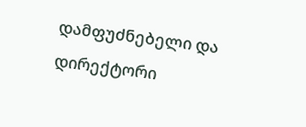დამფუძნებელი და დირექტორი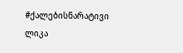#ქალებისნარატივი ლიკა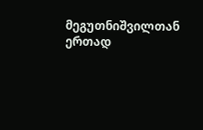მეგუთნიშვილთან ერთად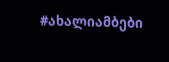#ახალიამბები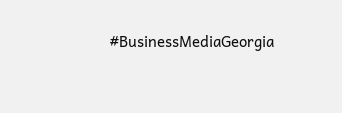#BusinessMediaGeorgia